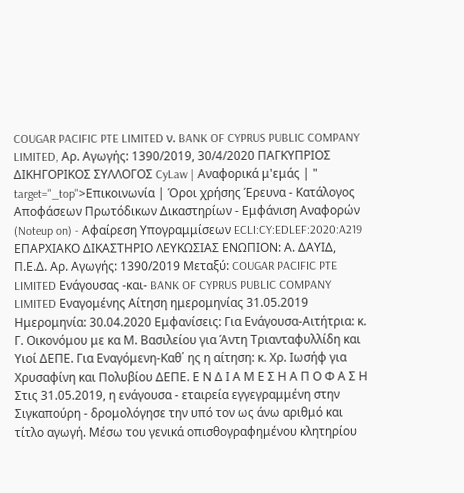COUGAR PACIFIC PTE LIMITED ν. BANK OF CYPRUS PUBLIC COMPANY LIMITED, Αρ. Αγωγής: 1390/2019, 30/4/2020 ΠΑΓΚΥΠΡΙΟΣ ΔΙΚΗΓΟΡΙΚΟΣ ΣΥΛΛΟΓΟΣ CyLaw | Αναφορικά μ'εμάς | " target="_top">Επικοινωνία | Όροι χρήσης Έρευνα - Κατάλογος Αποφάσεων Πρωτόδικων Δικαστηρίων - Εμφάνιση Αναφορών (Noteup on) - Αφαίρεση Υπογραμμίσεων ECLI:CY:EDLEF:2020:A219 ΕΠΑΡΧΙΑΚΟ ΔΙΚΑΣΤΗΡΙΟ ΛΕΥΚΩΣΙΑΣ ΕΝΩΠΙΟΝ: Α. ΔΑΥΙΔ, Π.Ε.Δ. Αρ. Αγωγής: 1390/2019 Μεταξύ: COUGAR PACIFIC PTE LIMITED Ενάγουσας -και- BANK OF CYPRUS PUBLIC COMPANY LIMITED Εναγομένης Αίτηση ημερομηνίας 31.05.2019 Ημερομηνία: 30.04.2020 Εμφανίσεις: Για Ενάγουσα-Αιτήτρια: κ. Γ. Οικονόμου με κα Μ. Βασιλείου για Άντη Τριανταφυλλίδη και Υιοί ΔΕΠΕ. Για Εναγόμενη-Καθ΄ ης η αίτηση: κ. Χρ. Ιωσήφ για Χρυσαφίνη και Πολυβίου ΔΕΠΕ. Ε Ν Δ Ι Α Μ Ε Σ Η Α Π Ο Φ Α Σ Η Στις 31.05.2019, η ενάγουσα - εταιρεία εγγεγραμμένη στην Σιγκαπούρη - δρομολόγησε την υπό τον ως άνω αριθμό και τίτλο αγωγή. Μέσω του γενικά οπισθογραφημένου κλητηρίου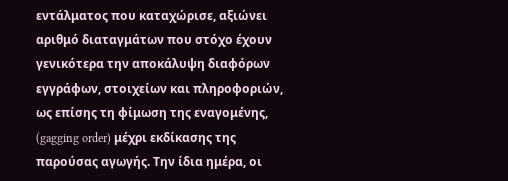εντάλματος που καταχώρισε, αξιώνει αριθμό διαταγμάτων που στόχο έχουν γενικότερα την αποκάλυψη διαφόρων εγγράφων, στοιχείων και πληροφοριών, ως επίσης τη φίμωση της εναγομένης, (gagging order) μέχρι εκδίκασης της παρούσας αγωγής. Την ίδια ημέρα, οι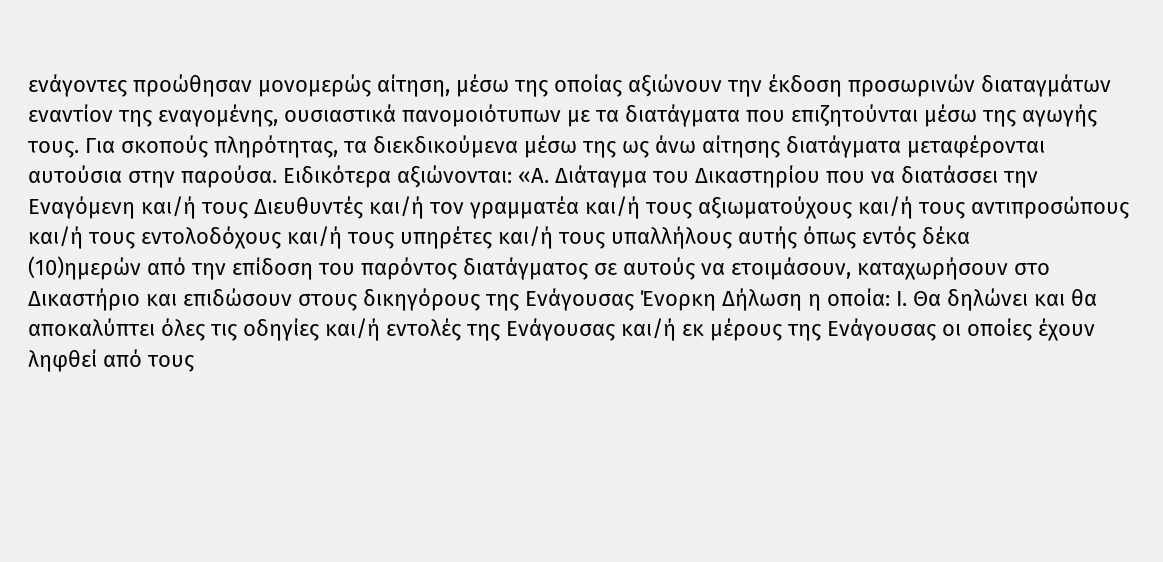ενάγοντες προώθησαν μονομερώς αίτηση, μέσω της οποίας αξιώνουν την έκδοση προσωρινών διαταγμάτων εναντίον της εναγομένης, ουσιαστικά πανομοιότυπων με τα διατάγματα που επιζητούνται μέσω της αγωγής τους. Για σκοπούς πληρότητας, τα διεκδικούμενα μέσω της ως άνω αίτησης διατάγματα μεταφέρονται αυτούσια στην παρούσα. Ειδικότερα αξιώνονται: «Α. Διάταγμα του Δικαστηρίου που να διατάσσει την Εναγόμενη και/ή τους Διευθυντές και/ή τον γραμματέα και/ή τους αξιωματούχους και/ή τους αντιπροσώπους και/ή τους εντολοδόχους και/ή τους υπηρέτες και/ή τους υπαλλήλους αυτής όπως εντός δέκα
(10)ημερών από την επίδοση του παρόντος διατάγματος σε αυτούς να ετοιμάσουν, καταχωρήσουν στο Δικαστήριο και επιδώσουν στους δικηγόρους της Ενάγουσας Ένορκη Δήλωση η οποία: Ι. Θα δηλώνει και θα αποκαλύπτει όλες τις οδηγίες και/ή εντολές της Ενάγουσας και/ή εκ μέρους της Ενάγουσας οι οποίες έχουν ληφθεί από τους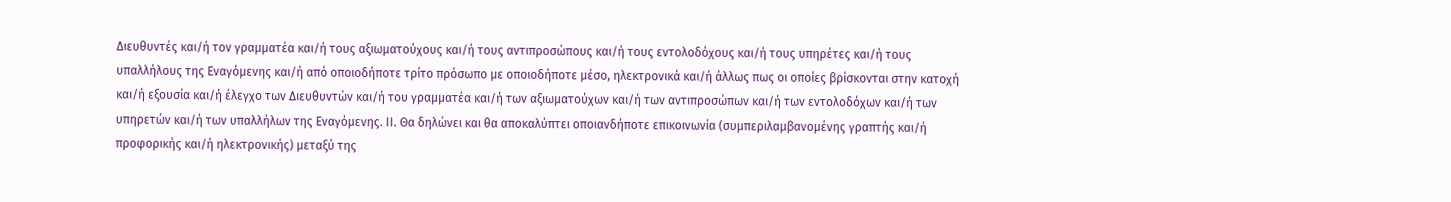Διευθυντές και/ή τον γραμματέα και/ή τους αξιωματούχους και/ή τους αντιπροσώπους και/ή τους εντολοδόχους και/ή τους υπηρέτες και/ή τους υπαλλήλους της Εναγόμενης και/ή από οποιοδήποτε τρίτο πρόσωπο με οποιοδήποτε μέσο, ηλεκτρονικά και/ή άλλως πως οι οποίες βρίσκονται στην κατοχή και/ή εξουσία και/ή έλεγχο των Διευθυντών και/ή του γραμματέα και/ή των αξιωματούχων και/ή των αντιπροσώπων και/ή των εντολοδόχων και/ή των υπηρετών και/ή των υπαλλήλων της Εναγόμενης. ΙΙ. Θα δηλώνει και θα αποκαλύπτει οποιανδήποτε επικοινωνία (συμπεριλαμβανομένης γραπτής και/ή προφορικής και/ή ηλεκτρονικής) μεταξύ της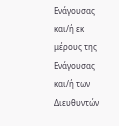Ενάγουσας και/ή εκ μέρους της Ενάγουσας και/ή των Διευθυντών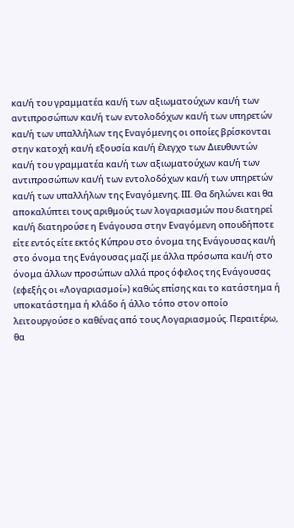και/ή του γραμματέα και/ή των αξιωματούχων και/ή των αντιπροσώπων και/ή των εντολοδόχων και/ή των υπηρετών και/ή των υπαλλήλων της Εναγόμενης οι οποίες βρίσκονται στην κατοχή και/ή εξουσία και/ή έλεγχο των Διευθυντών και/ή του γραμματέα και/ή των αξιωματούχων και/ή των αντιπροσώπων και/ή των εντολοδόχων και/ή των υπηρετών και/ή των υπαλλήλων της Εναγόμενης. ΙΙΙ. Θα δηλώνει και θα αποκαλύπτει τους αριθμούς των λογαριασμών που διατηρεί και/ή διατηρούσε η Ενάγουσα στην Εναγόμενη οπουδήποτε είτε εντός είτε εκτός Κύπρου στο όνομα της Ενάγουσας και/ή στο όνομα της Ενάγουσας μαζί με άλλα πρόσωπα και/ή στο όνομα άλλων προσώπων αλλά προς όφελος της Ενάγουσας (εφεξής οι «Λογαριασμοί») καθώς επίσης και το κατάστημα ή υποκατάστημα ή κλάδο ή άλλο τόπο στον οποίο λειτουργούσε ο καθένας από τους Λογαριασμούς. Περαιτέρω, θα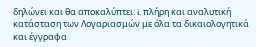δηλώνει και θα αποκαλύπτει: i. πλήρη και αναλυτική κατάσταση των Λογαριασμών με όλα τα δικαιολογητικά και έγγραφα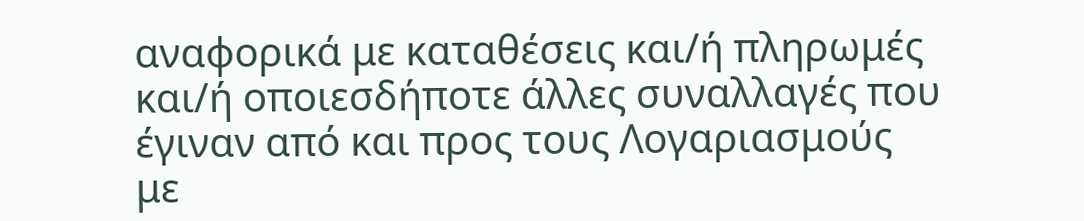αναφορικά με καταθέσεις και/ή πληρωμές και/ή οποιεσδήποτε άλλες συναλλαγές που έγιναν από και προς τους Λογαριασμούς με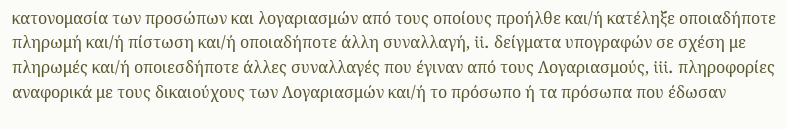κατονομασία των προσώπων και λογαριασμών από τους οποίους προήλθε και/ή κατέληξε οποιαδήποτε πληρωμή και/ή πίστωση και/ή οποιαδήποτε άλλη συναλλαγή, ii. δείγματα υπογραφών σε σχέση με πληρωμές και/ή οποιεσδήποτε άλλες συναλλαγές που έγιναν από τους Λογαριασμούς, iii. πληροφορίες αναφορικά με τους δικαιούχους των Λογαριασμών και/ή το πρόσωπο ή τα πρόσωπα που έδωσαν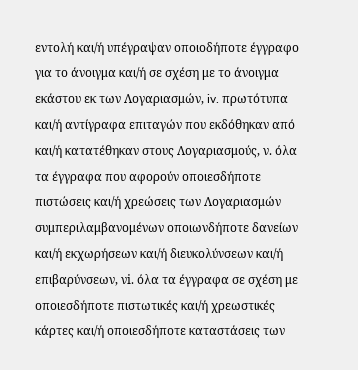εντολή και/ή υπέγραψαν οποιοδήποτε έγγραφο για το άνοιγμα και/ή σε σχέση με το άνοιγμα εκάστου εκ των Λογαριασμών, iv. πρωτότυπα και/ή αντίγραφα επιταγών που εκδόθηκαν από και/ή κατατέθηκαν στους Λογαριασμούς, ν. όλα τα έγγραφα που αφορούν οποιεσδήποτε πιστώσεις και/ή χρεώσεις των Λογαριασμών συμπεριλαμβανομένων οποιωνδήποτε δανείων και/ή εκχωρήσεων και/ή διευκολύνσεων και/ή επιβαρύνσεων, νi. όλα τα έγγραφα σε σχέση με οποιεσδήποτε πιστωτικές και/ή χρεωστικές κάρτες και/ή οποιεσδήποτε καταστάσεις των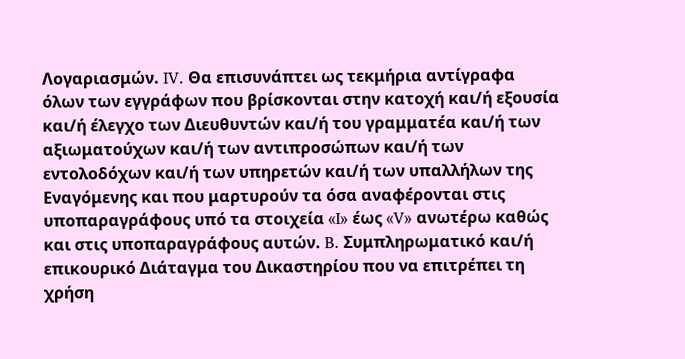Λογαριασμών. IV. Θα επισυνάπτει ως τεκμήρια αντίγραφα όλων των εγγράφων που βρίσκονται στην κατοχή και/ή εξουσία και/ή έλεγχο των Διευθυντών και/ή του γραμματέα και/ή των αξιωματούχων και/ή των αντιπροσώπων και/ή των εντολοδόχων και/ή των υπηρετών και/ή των υπαλλήλων της Εναγόμενης και που μαρτυρούν τα όσα αναφέρονται στις υποπαραγράφους υπό τα στοιχεία «I» έως «V» ανωτέρω καθώς και στις υποπαραγράφους αυτών. B. Συμπληρωματικό και/ή επικουρικό Διάταγμα του Δικαστηρίου που να επιτρέπει τη χρήση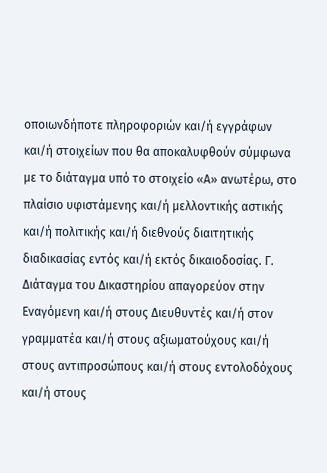οποιωνδήποτε πληροφοριών και/ή εγγράφων και/ή στοιχείων που θα αποκαλυφθούν σύμφωνα με το διάταγμα υπό το στοιχείο «Α» ανωτέρω, στο πλαίσιο υφιστάμενης και/ή μελλοντικής αστικής και/ή πολιτικής και/ή διεθνούς διαιτητικής διαδικασίας εντός και/ή εκτός δικαιοδοσίας. Γ. Διάταγμα του Δικαστηρίου απαγορεύον στην Εναγόμενη και/ή στους Διευθυντές και/ή στον γραμματέα και/ή στους αξιωματούχους και/ή στους αντιπροσώπους και/ή στους εντολοδόχους και/ή στους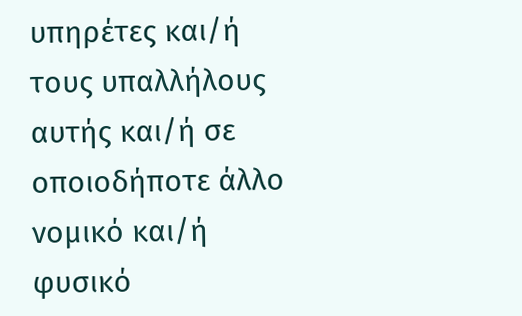υπηρέτες και/ή τους υπαλλήλους αυτής και/ή σε οποιοδήποτε άλλο νομικό και/ή φυσικό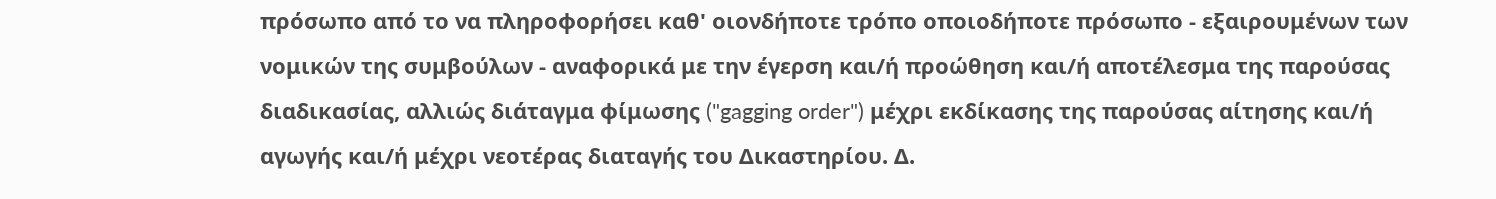πρόσωπο από το να πληροφορήσει καθ' οιονδήποτε τρόπο οποιοδήποτε πρόσωπο - εξαιρουμένων των νομικών της συμβούλων - αναφορικά με την έγερση και/ή προώθηση και/ή αποτέλεσμα της παρούσας διαδικασίας, αλλιώς διάταγμα φίμωσης ("gagging order") μέχρι εκδίκασης της παρούσας αίτησης και/ή αγωγής και/ή μέχρι νεοτέρας διαταγής του Δικαστηρίου. Δ.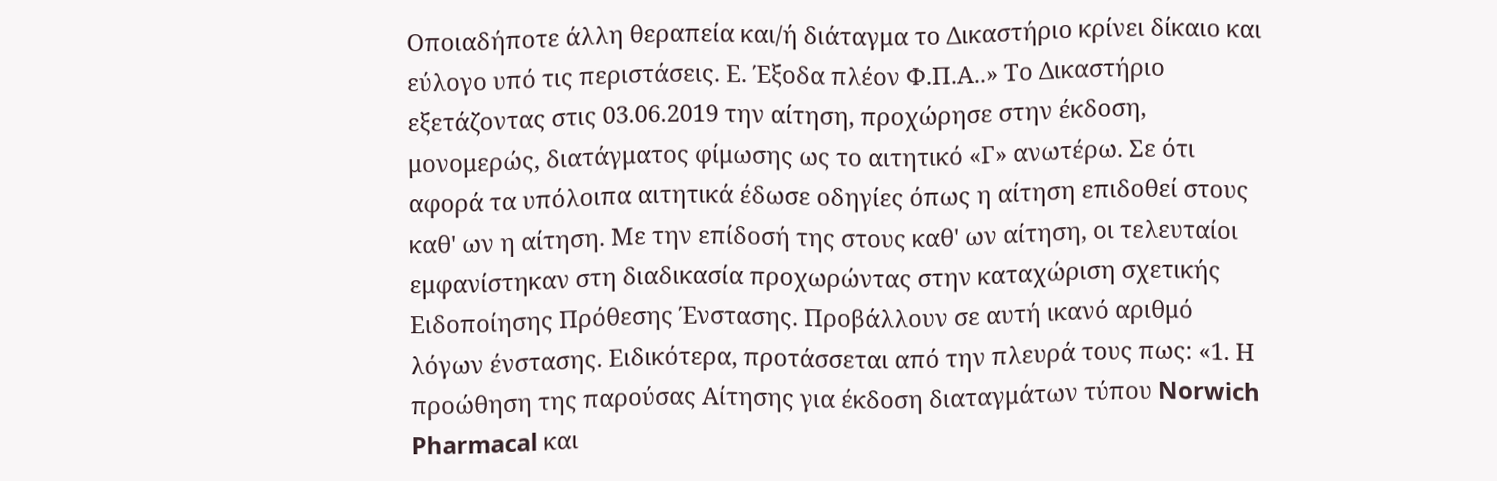Οποιαδήποτε άλλη θεραπεία και/ή διάταγμα το Δικαστήριο κρίνει δίκαιο και εύλογο υπό τις περιστάσεις. Ε. Έξοδα πλέον Φ.Π.Α..» Το Δικαστήριο εξετάζοντας στις 03.06.2019 την αίτηση, προχώρησε στην έκδοση, μονομερώς, διατάγματος φίμωσης ως το αιτητικό «Γ» ανωτέρω. Σε ότι αφορά τα υπόλοιπα αιτητικά έδωσε οδηγίες όπως η αίτηση επιδοθεί στους καθ' ων η αίτηση. Με την επίδοσή της στους καθ' ων αίτηση, οι τελευταίοι εμφανίστηκαν στη διαδικασία προχωρώντας στην καταχώριση σχετικής Ειδοποίησης Πρόθεσης Ένστασης. Προβάλλουν σε αυτή ικανό αριθμό λόγων ένστασης. Ειδικότερα, προτάσσεται από την πλευρά τους πως: «1. Η προώθηση της παρούσας Αίτησης για έκδοση διαταγμάτων τύπου Norwich Pharmacal και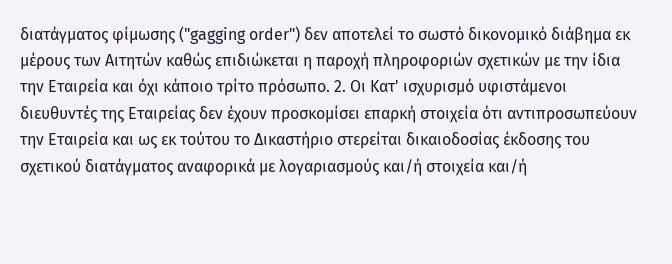διατάγματος φίμωσης ("gagging order") δεν αποτελεί το σωστό δικονομικό διάβημα εκ μέρους των Αιτητών καθώς επιδιώκεται η παροχή πληροφοριών σχετικών με την ίδια την Εταιρεία και όχι κάποιο τρίτο πρόσωπο. 2. Οι Κατ' ισχυρισμό υφιστάμενοι διευθυντές της Εταιρείας δεν έχουν προσκομίσει επαρκή στοιχεία ότι αντιπροσωπεύουν την Εταιρεία και ως εκ τούτου το Δικαστήριο στερείται δικαιοδοσίας έκδοσης του σχετικού διατάγματος αναφορικά με λογαριασμούς και/ή στοιχεία και/ή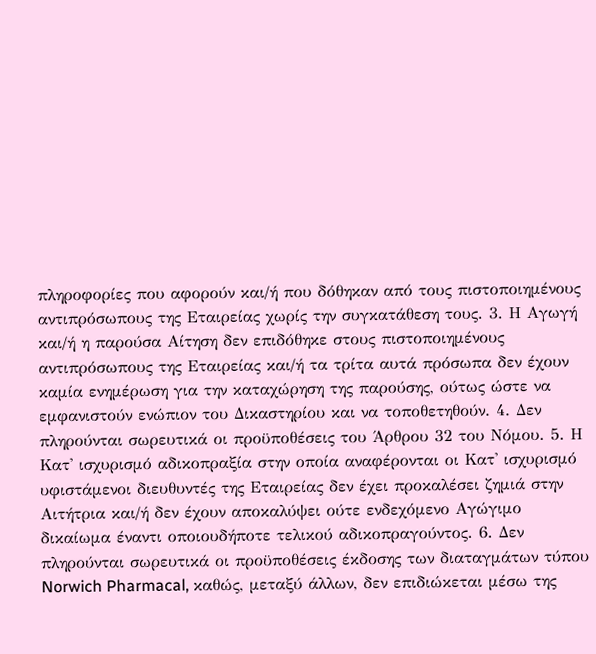πληροφορίες που αφορούν και/ή που δόθηκαν από τους πιστοποιημένους αντιπρόσωπους της Εταιρείας χωρίς την συγκατάθεση τους. 3. Η Αγωγή και/ή η παρούσα Αίτηση δεν επιδόθηκε στους πιστοποιημένους αντιπρόσωπους της Εταιρείας και/ή τα τρίτα αυτά πρόσωπα δεν έχουν καμία ενημέρωση για την καταχώρηση της παρούσης, ούτως ώστε να εμφανιστούν ενώπιον του Δικαστηρίου και να τοποθετηθούν. 4. Δεν πληρούνται σωρευτικά οι προϋποθέσεις του Άρθρου 32 του Νόμου. 5. Η Κατ' ισχυρισμό αδικοπραξία στην οποία αναφέρονται οι Κατ' ισχυρισμό υφιστάμενοι διευθυντές της Εταιρείας δεν έχει προκαλέσει ζημιά στην Αιτήτρια και/ή δεν έχουν αποκαλύψει ούτε ενδεχόμενο Αγώγιμο δικαίωμα έναντι οποιουδήποτε τελικού αδικοπραγούντος. 6. Δεν πληρούνται σωρευτικά οι προϋποθέσεις έκδοσης των διαταγμάτων τύπου Norwich Pharmacal, καθώς, μεταξύ άλλων, δεν επιδιώκεται μέσω της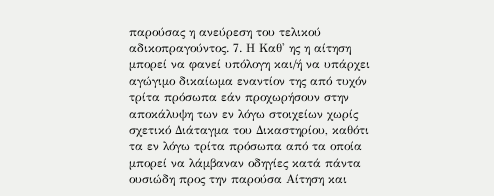παρούσας η ανεύρεση του τελικού αδικοπραγούντος. 7. Η Καθ' ης η αίτηση μπορεί να φανεί υπόλογη και/ή να υπάρχει αγώγιμο δικαίωμα εναντίον της από τυχόν τρίτα πρόσωπα εάν προχωρήσουν στην αποκάλυψη των εν λόγω στοιχείων χωρίς σχετικό Διάταγμα του Δικαστηρίου, καθότι τα εν λόγω τρίτα πρόσωπα από τα οποία μπορεί να λάμβαναν οδηγίες κατά πάντα ουσιώδη προς την παρούσα Αίτηση και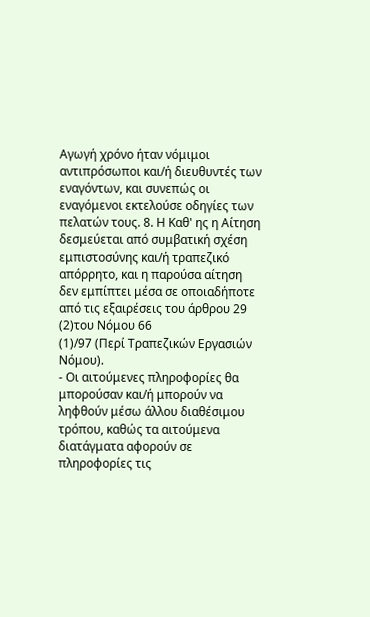Αγωγή χρόνο ήταν νόμιμοι αντιπρόσωποι και/ή διευθυντές των εναγόντων, και συνεπώς οι εναγόμενοι εκτελούσε οδηγίες των πελατών τους. 8. Η Καθ' ης η Αίτηση δεσμεύεται από συμβατική σχέση εμπιστοσύνης και/ή τραπεζικό απόρρητο, και η παρούσα αίτηση δεν εμπίπτει μέσα σε οποιαδήποτε από τις εξαιρέσεις του άρθρου 29
(2)του Νόμου 66
(1)/97 (Περί Τραπεζικών Εργασιών Νόμου).
- Οι αιτούμενες πληροφορίες θα μπορούσαν και/ή μπορούν να ληφθούν μέσω άλλου διαθέσιμου τρόπου, καθώς τα αιτούμενα διατάγματα αφορούν σε πληροφορίες τις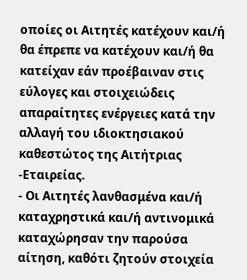οποίες οι Αιτητές κατέχουν και/ή θα έπρεπε να κατέχουν και/ή θα κατείχαν εάν προέβαιναν στις εύλογες και στοιχειώδεις απαραίτητες ενέργειες κατά την αλλαγή του ιδιοκτησιακού καθεστώτος της Αιτήτριας -Εταιρείας.
- Οι Αιτητές λανθασμένα και/ή καταχρηστικά και/ή αντινομικά καταχώρησαν την παρούσα αίτηση, καθότι ζητούν στοιχεία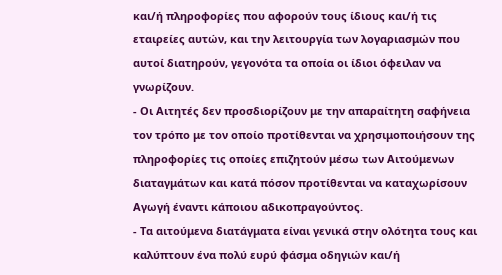και/ή πληροφορίες που αφορούν τους ίδιους και/ή τις εταιρείες αυτών, και την λειτουργία των λογαριασμών που αυτοί διατηρούν, γεγονότα τα οποία οι ίδιοι όφειλαν να γνωρίζουν.
- Οι Αιτητές δεν προσδιορίζουν με την απαραίτητη σαφήνεια τον τρόπο με τον οποίο προτίθενται να χρησιμοποιήσουν της πληροφορίες τις οποίες επιζητούν μέσω των Αιτούμενων διαταγμάτων και κατά πόσον προτίθενται να καταχωρίσουν Αγωγή έναντι κάποιου αδικοπραγούντος.
- Τα αιτούμενα διατάγματα είναι γενικά στην ολότητα τους και καλύπτουν ένα πολύ ευρύ φάσμα οδηγιών και/ή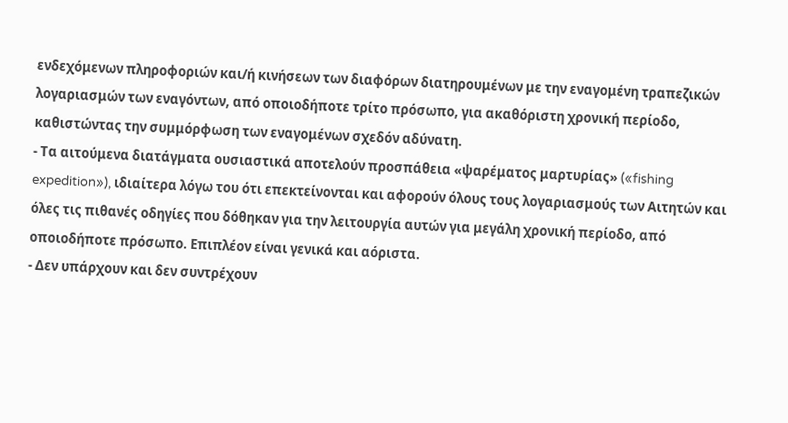ενδεχόμενων πληροφοριών και/ή κινήσεων των διαφόρων διατηρουμένων με την εναγομένη τραπεζικών λογαριασμών των εναγόντων, από οποιοδήποτε τρίτο πρόσωπο, για ακαθόριστη χρονική περίοδο, καθιστώντας την συμμόρφωση των εναγομένων σχεδόν αδύνατη.
- Τα αιτούμενα διατάγματα ουσιαστικά αποτελούν προσπάθεια «ψαρέματος μαρτυρίας» («fishing expedition»), ιδιαίτερα λόγω του ότι επεκτείνονται και αφορούν όλους τους λογαριασμούς των Αιτητών και όλες τις πιθανές οδηγίες που δόθηκαν για την λειτουργία αυτών για μεγάλη χρονική περίοδο, από οποιοδήποτε πρόσωπο. Επιπλέον είναι γενικά και αόριστα.
- Δεν υπάρχουν και δεν συντρέχουν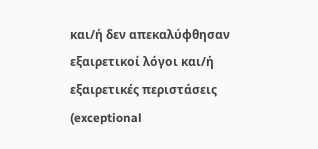και/ή δεν απεκαλύφθησαν εξαιρετικοί λόγοι και/ή εξαιρετικές περιστάσεις (exceptional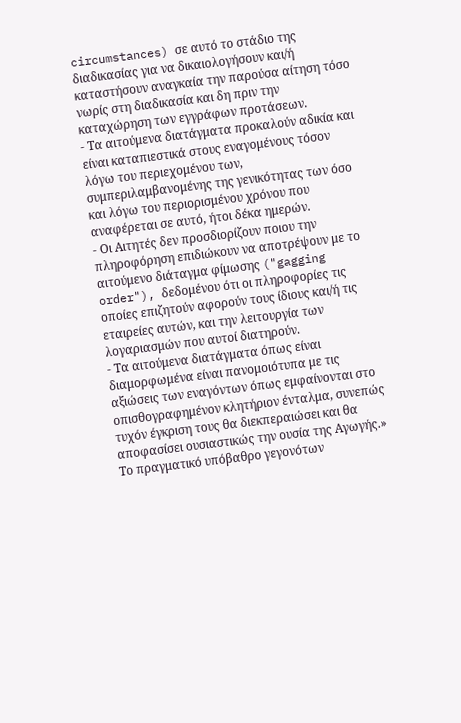circumstances) σε αυτό το στάδιο της διαδικασίας για να δικαιολογήσουν και/ή καταστήσουν αναγκαία την παρούσα αίτηση τόσο νωρίς στη διαδικασία και δη πριν την καταχώρηση των εγγράφων προτάσεων.
- Τα αιτούμενα διατάγματα προκαλούν αδικία και είναι καταπιεστικά στους εναγομένους τόσον λόγω του περιεχομένου των, συμπεριλαμβανομένης της γενικότητας των όσο και λόγω του περιορισμένου χρόνου που αναφέρεται σε αυτό, ήτοι δέκα ημερών.
- Οι Αιτητές δεν προσδιορίζουν ποιου την πληροφόρηση επιδιώκουν να αποτρέψουν με το αιτούμενο διάταγμα φίμωσης ("gagging order"), δεδομένου ότι οι πληροφορίες τις οποίες επιζητούν αφορούν τους ίδιους και/ή τις εταιρείες αυτών, και την λειτουργία των λογαριασμών που αυτοί διατηρούν.
- Τα αιτούμενα διατάγματα όπως είναι διαμορφωμένα είναι πανομοιότυπα με τις αξιώσεις των εναγόντων όπως εμφαίνονται στο οπισθογραφημένον κλητήριον ένταλμα, συνεπώς τυχόν έγκριση τους θα διεκπεραιώσει και θα αποφασίσει ουσιαστικώς την ουσία της Αγωγής.» Το πραγματικό υπόβαθρο γεγονότων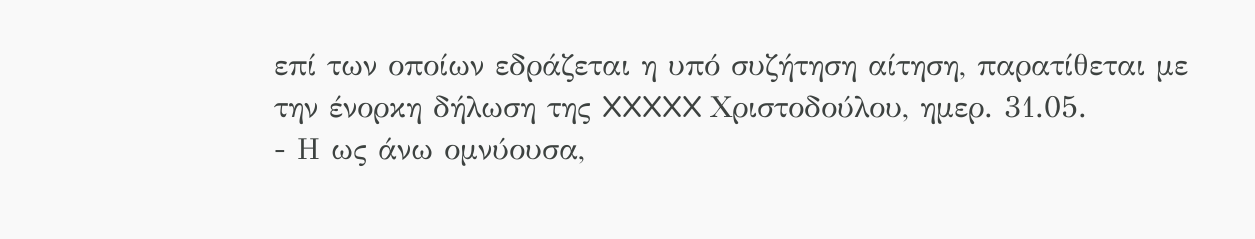επί των οποίων εδράζεται η υπό συζήτηση αίτηση, παρατίθεται με την ένορκη δήλωση της XXXXX Χριστοδούλου, ημερ. 31.05.
- Η ως άνω ομνύουσα,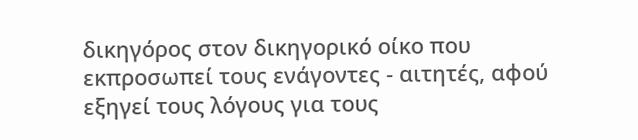δικηγόρος στον δικηγορικό οίκο που εκπροσωπεί τους ενάγοντες - αιτητές, αφού εξηγεί τους λόγους για τους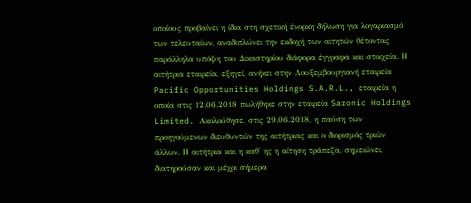οποίους προβαίνει η ίδια στη σχετική ένορκη δήλωση για λογαριασμό των τελευταίων, αναδιπλώνει την εκδοχή των αιτητών θέτοντας παράλληλα υπόψη του Δικαστηρίου διάφορα έγγραφα και στοιχεία. Η αιτήτρια εταιρεία, εξηγεί, ανήκει στην Λουξεμβουργιανή εταιρεία Pacific Opportunities Holdings S.A.R.L., εταιρεία η οποία στις 12.06.2018 πωλήθηκε στην εταιρεία Saronic Holdings Limited. Ακολούθησε, στις 29.06.2018, η παύση των προηγούμενων διευθυντών της αιτήτριας και ο διορισμός τριών άλλων. Η αιτήτρια και η καθ' ης η αίτηση τράπεζα, σημειώνει, διατηρούσαν και μέχρι σήμερα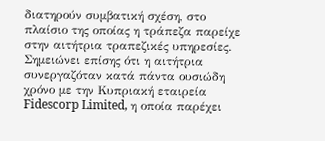διατηρούν συμβατική σχέση, στο πλαίσιο της οποίας η τράπεζα παρείχε στην αιτήτρια τραπεζικές υπηρεσίες. Σημειώνει επίσης ότι η αιτήτρια συνεργαζόταν κατά πάντα ουσιώδη χρόνο με την Κυπριακή εταιρεία Fidescorp Limited, η οποία παρέχει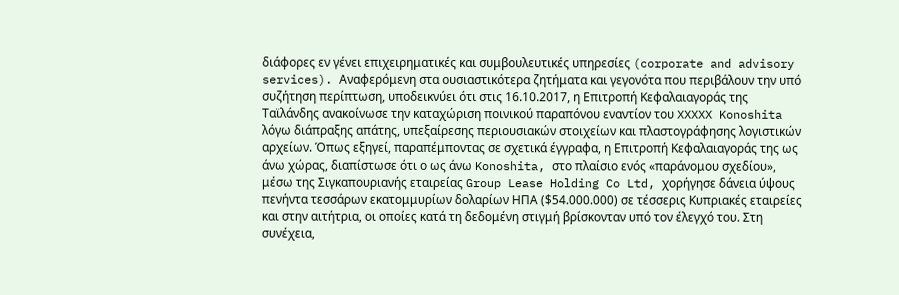διάφορες εν γένει επιχειρηματικές και συμβουλευτικές υπηρεσίες (corporate and advisory services). Αναφερόμενη στα ουσιαστικότερα ζητήματα και γεγονότα που περιβάλουν την υπό συζήτηση περίπτωση, υποδεικνύει ότι στις 16.10.2017, η Επιτροπή Κεφαλαιαγοράς της Ταϊλάνδης ανακοίνωσε την καταχώριση ποινικού παραπόνου εναντίον του XXXXX Konoshita λόγω διάπραξης απάτης, υπεξαίρεσης περιουσιακών στοιχείων και πλαστογράφησης λογιστικών αρχείων. Όπως εξηγεί, παραπέμποντας σε σχετικά έγγραφα, η Επιτροπή Κεφαλαιαγοράς της ως άνω χώρας, διαπίστωσε ότι ο ως άνω Konoshita, στο πλαίσιο ενός «παράνομου σχεδίου», μέσω της Σιγκαπουριανής εταιρείας Group Lease Holding Co Ltd, χορήγησε δάνεια ύψους πενήντα τεσσάρων εκατομμυρίων δολαρίων ΗΠΑ ($54.000.000) σε τέσσερις Κυπριακές εταιρείες και στην αιτήτρια, οι οποίες κατά τη δεδομένη στιγμή βρίσκονταν υπό τον έλεγχό του. Στη συνέχεια,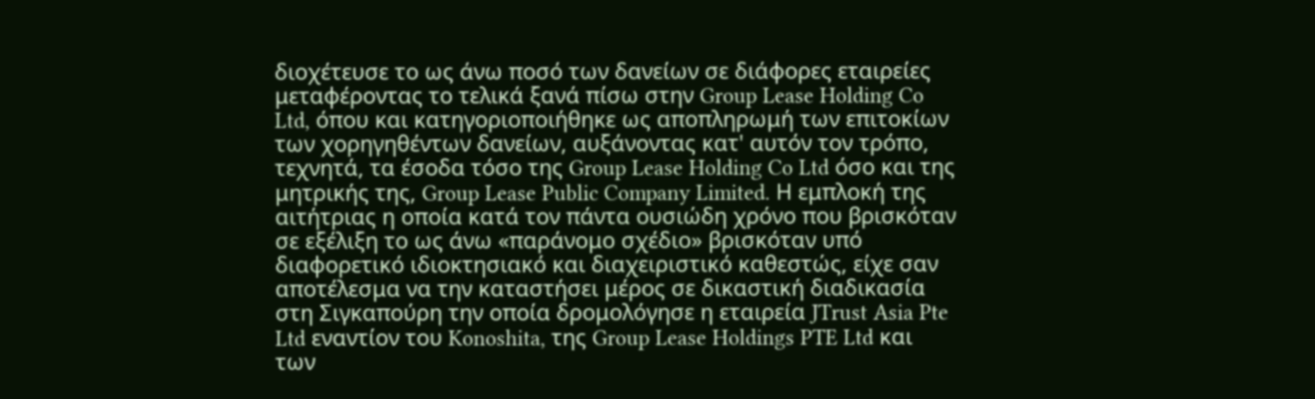διοχέτευσε το ως άνω ποσό των δανείων σε διάφορες εταιρείες μεταφέροντας το τελικά ξανά πίσω στην Group Lease Holding Co Ltd, όπου και κατηγοριοποιήθηκε ως αποπληρωμή των επιτοκίων των χορηγηθέντων δανείων, αυξάνοντας κατ' αυτόν τον τρόπο, τεχνητά, τα έσοδα τόσο της Group Lease Holding Co Ltd όσο και της μητρικής της, Group Lease Public Company Limited. Η εμπλοκή της αιτήτριας η οποία κατά τον πάντα ουσιώδη χρόνο που βρισκόταν σε εξέλιξη το ως άνω «παράνομο σχέδιο» βρισκόταν υπό διαφορετικό ιδιοκτησιακό και διαχειριστικό καθεστώς, είχε σαν αποτέλεσμα να την καταστήσει μέρος σε δικαστική διαδικασία στη Σιγκαπούρη την οποία δρομολόγησε η εταιρεία JTrust Asia Pte Ltd εναντίον του Konoshita, της Group Lease Holdings PTE Ltd και των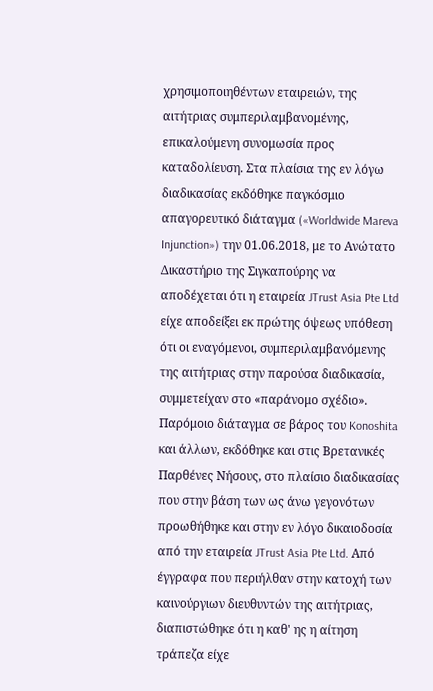χρησιμοποιηθέντων εταιρειών, της αιτήτριας συμπεριλαμβανομένης, επικαλούμενη συνομωσία προς καταδολίευση. Στα πλαίσια της εν λόγω διαδικασίας εκδόθηκε παγκόσμιο απαγορευτικό διάταγμα («Worldwide Mareva Injunction») την 01.06.2018, με το Ανώτατο Δικαστήριο της Σιγκαπούρης να αποδέχεται ότι η εταιρεία JTrust Asia Pte Ltd είχε αποδείξει εκ πρώτης όψεως υπόθεση ότι οι εναγόμενοι, συμπεριλαμβανόμενης της αιτήτριας στην παρούσα διαδικασία, συμμετείχαν στο «παράνομο σχέδιο». Παρόμοιο διάταγμα σε βάρος του Konoshita και άλλων, εκδόθηκε και στις Βρετανικές Παρθένες Νήσους, στο πλαίσιο διαδικασίας που στην βάση των ως άνω γεγονότων προωθήθηκε και στην εν λόγο δικαιοδοσία από την εταιρεία JTrust Asia Pte Ltd. Από έγγραφα που περιήλθαν στην κατοχή των καινούργιων διευθυντών της αιτήτριας, διαπιστώθηκε ότι η καθ' ης η αίτηση τράπεζα είχε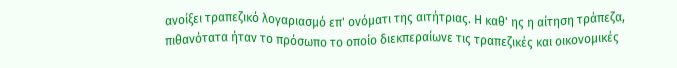ανοίξει τραπεζικό λογαριασμό επ' ονόματι της αιτήτριας. Η καθ' ης η αίτηση τράπεζα, πιθανότατα ήταν το πρόσωπο το οποίο διεκπεραίωνε τις τραπεζικές και οικονομικές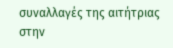συναλλαγές της αιτήτριας στην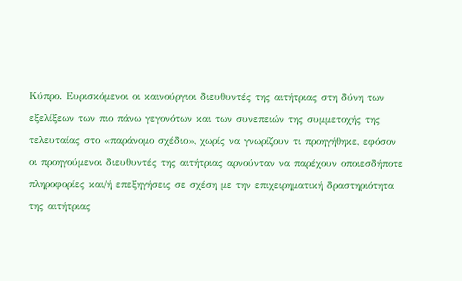Κύπρο. Ευρισκόμενοι οι καινούργιοι διευθυντές της αιτήτριας στη δύνη των εξελίξεων των πιο πάνω γεγονότων και των συνεπειών της συμμετοχής της τελευταίας στο «παράνομο σχέδιο», χωρίς να γνωρίζουν τι προηγήθηκε, εφόσον οι προηγούμενοι διευθυντές της αιτήτριας αρνούνταν να παρέχουν οποιεσδήποτε πληροφορίες και/ή επεξηγήσεις σε σχέση με την επιχειρηματική δραστηριότητα της αιτήτριας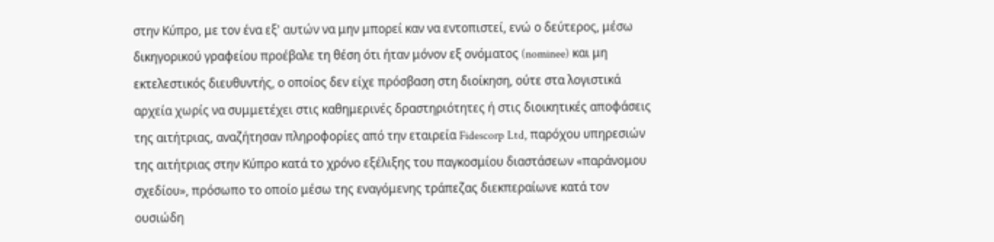στην Κύπρο, με τον ένα εξ' αυτών να μην μπορεί καν να εντοπιστεί, ενώ ο δεύτερος, μέσω δικηγορικού γραφείου προέβαλε τη θέση ότι ήταν μόνον εξ ονόματος (nominee) και μη εκτελεστικός διευθυντής, ο οποίος δεν είχε πρόσβαση στη διοίκηση, ούτε στα λογιστικά αρχεία χωρίς να συμμετέχει στις καθημερινές δραστηριότητες ή στις διοικητικές αποφάσεις της αιτήτριας, αναζήτησαν πληροφορίες από την εταιρεία Fidescorp Ltd, παρόχου υπηρεσιών της αιτήτριας στην Κύπρο κατά το χρόνο εξέλιξης του παγκοσμίου διαστάσεων «παράνομου σχεδίου», πρόσωπο το οποίο μέσω της εναγόμενης τράπεζας διεκπεραίωνε κατά τον ουσιώδη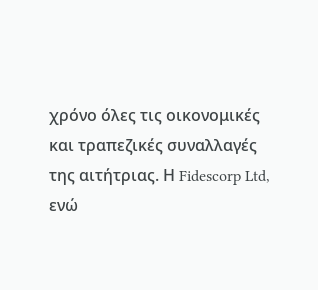χρόνο όλες τις οικονομικές και τραπεζικές συναλλαγές της αιτήτριας. Η Fidescorp Ltd, ενώ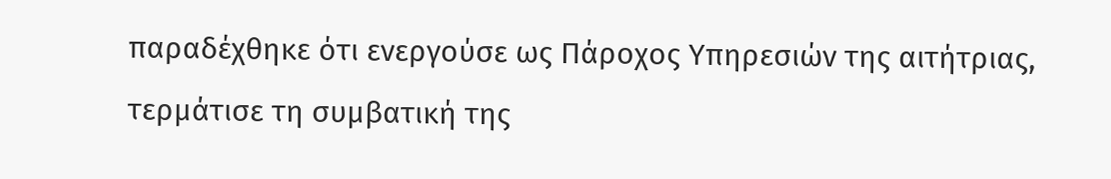παραδέχθηκε ότι ενεργούσε ως Πάροχος Υπηρεσιών της αιτήτριας, τερμάτισε τη συμβατική της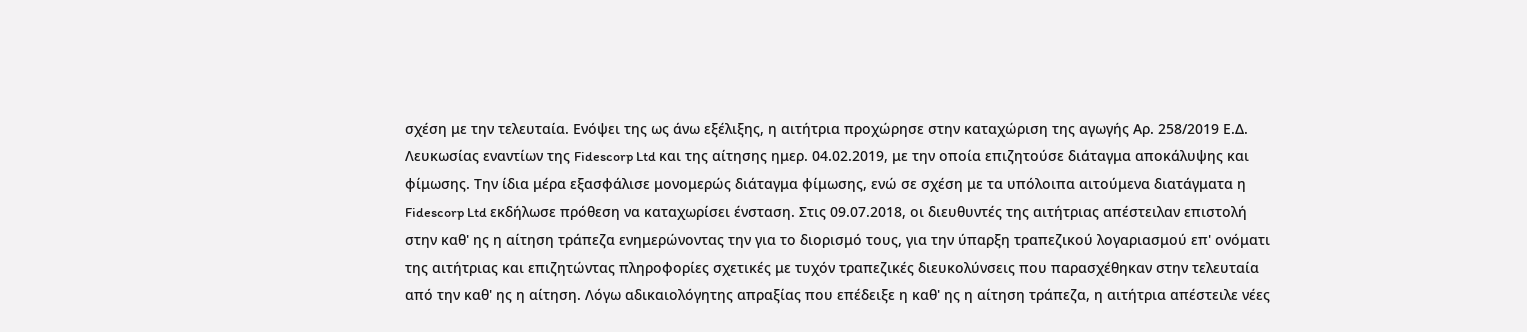σχέση με την τελευταία. Ενόψει της ως άνω εξέλιξης, η αιτήτρια προχώρησε στην καταχώριση της αγωγής Αρ. 258/2019 Ε.Δ. Λευκωσίας εναντίων της Fidescorp Ltd και της αίτησης ημερ. 04.02.2019, με την οποία επιζητούσε διάταγμα αποκάλυψης και φίμωσης. Την ίδια μέρα εξασφάλισε μονομερώς διάταγμα φίμωσης, ενώ σε σχέση με τα υπόλοιπα αιτούμενα διατάγματα η Fidescorp Ltd εκδήλωσε πρόθεση να καταχωρίσει ένσταση. Στις 09.07.2018, οι διευθυντές της αιτήτριας απέστειλαν επιστολή στην καθ' ης η αίτηση τράπεζα ενημερώνοντας την για το διορισμό τους, για την ύπαρξη τραπεζικού λογαριασμού επ' ονόματι της αιτήτριας και επιζητώντας πληροφορίες σχετικές με τυχόν τραπεζικές διευκολύνσεις που παρασχέθηκαν στην τελευταία από την καθ' ης η αίτηση. Λόγω αδικαιολόγητης απραξίας που επέδειξε η καθ' ης η αίτηση τράπεζα, η αιτήτρια απέστειλε νέες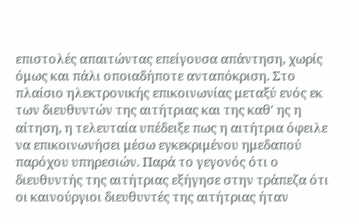επιστολές απαιτώντας επείγουσα απάντηση, χωρίς όμως και πάλι οποιαδήποτε ανταπόκριση. Στο πλαίσιο ηλεκτρονικής επικοινωνίας μεταξύ ενός εκ των διευθυντών της αιτήτριας και της καθ' ης η αίτηση, η τελευταία υπέδειξε πως η αιτήτρια όφειλε να επικοινωνήσει μέσω εγκεκριμένου ημεδαπού παρόχου υπηρεσιών. Παρά το γεγονός ότι ο διευθυντής της αιτήτριας εξήγησε στην τράπεζα ότι οι καινούργιοι διευθυντές της αιτήτριας ήταν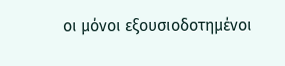οι μόνοι εξουσιοδοτημένοι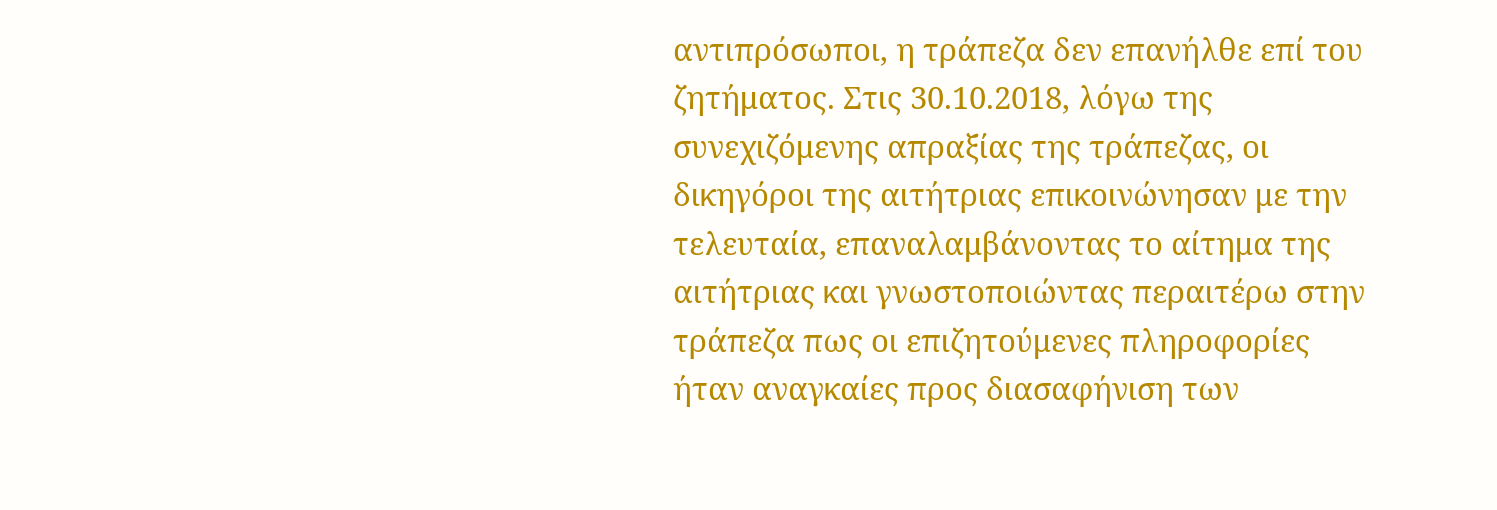αντιπρόσωποι, η τράπεζα δεν επανήλθε επί του ζητήματος. Στις 30.10.2018, λόγω της συνεχιζόμενης απραξίας της τράπεζας, οι δικηγόροι της αιτήτριας επικοινώνησαν με την τελευταία, επαναλαμβάνοντας το αίτημα της αιτήτριας και γνωστοποιώντας περαιτέρω στην τράπεζα πως οι επιζητούμενες πληροφορίες ήταν αναγκαίες προς διασαφήνιση των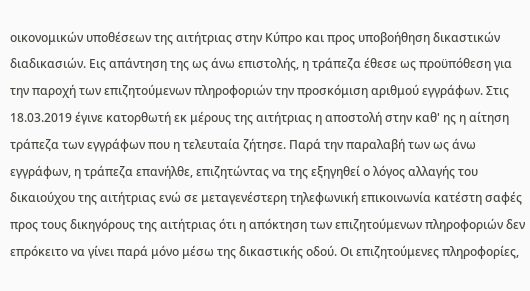οικονομικών υποθέσεων της αιτήτριας στην Κύπρο και προς υποβοήθηση δικαστικών διαδικασιών. Εις απάντηση της ως άνω επιστολής, η τράπεζα έθεσε ως προϋπόθεση για την παροχή των επιζητούμενων πληροφοριών την προσκόμιση αριθμού εγγράφων. Στις 18.03.2019 έγινε κατορθωτή εκ μέρους της αιτήτριας η αποστολή στην καθ' ης η αίτηση τράπεζα των εγγράφων που η τελευταία ζήτησε. Παρά την παραλαβή των ως άνω εγγράφων, η τράπεζα επανήλθε, επιζητώντας να της εξηγηθεί ο λόγος αλλαγής του δικαιούχου της αιτήτριας ενώ σε μεταγενέστερη τηλεφωνική επικοινωνία κατέστη σαφές προς τους δικηγόρους της αιτήτριας ότι η απόκτηση των επιζητούμενων πληροφοριών δεν επρόκειτο να γίνει παρά μόνο μέσω της δικαστικής οδού. Οι επιζητούμενες πληροφορίες,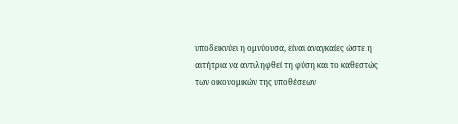υποδεικνύει η ομνύουσα, είναι αναγκαίες ώστε η αιτήτρια να αντιληφθεί τη φύση και το καθεστώς των οικονομικών της υποθέσεων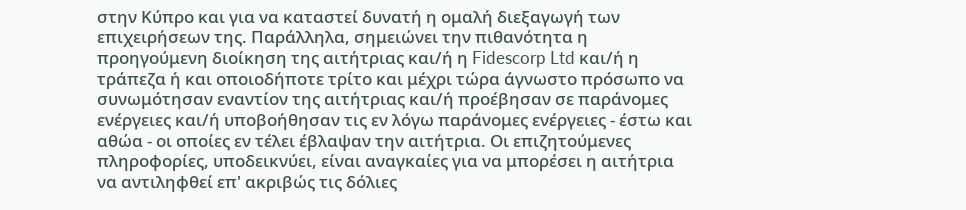στην Κύπρο και για να καταστεί δυνατή η ομαλή διεξαγωγή των επιχειρήσεων της. Παράλληλα, σημειώνει την πιθανότητα η προηγούμενη διοίκηση της αιτήτριας και/ή η Fidescorp Ltd και/ή η τράπεζα ή και οποιοδήποτε τρίτο και μέχρι τώρα άγνωστο πρόσωπο να συνωμότησαν εναντίον της αιτήτριας και/ή προέβησαν σε παράνομες ενέργειες και/ή υποβοήθησαν τις εν λόγω παράνομες ενέργειες - έστω και αθώα - οι οποίες εν τέλει έβλαψαν την αιτήτρια. Οι επιζητούμενες πληροφορίες, υποδεικνύει, είναι αναγκαίες για να μπορέσει η αιτήτρια να αντιληφθεί επ' ακριβώς τις δόλιες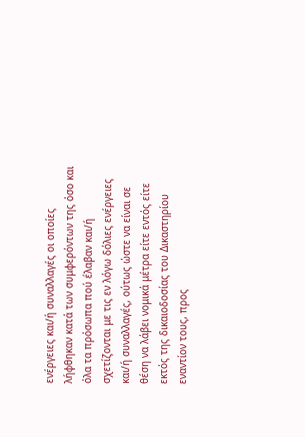ενέργειες και/ή συναλλαγές οι οποίες λήφθηκαν κατά των συμφερόντων της όσο και όλα τα πρόσωπα πού έλαβαν και/ή σχετίζονται με τις εν λόγω δόλιες ενέργειες και/ή συναλλαγές, ούτως ώστε να είναι σε θέση να λάβει νομικά μέτρα είτε εντός είτε εκτός της δικαιοδοσίας του Δικαστηρίου εναντίον τους, προς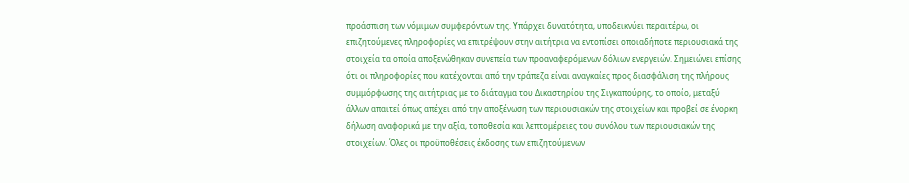προάσπιση των νόμιμων συμφερόντων της. Υπάρχει δυνατότητα, υποδεικνύει περαιτέρω, οι επιζητούμενες πληροφορίες να επιτρέψουν στην αιτήτρια να εντοπίσει οποιαδήποτε περιουσιακά της στοιχεία τα οποία αποξενώθηκαν συνεπεία των προαναφερόμενων δόλιων ενεργειών. Σημειώνει επίσης ότι οι πληροφορίες που κατέχονται από την τράπεζα είναι αναγκαίες προς διασφάλιση της πλήρους συμμόρφωσης της αιτήτριας με το διάταγμα του Δικαστηρίου της Σιγκαπούρης, το οποίο, μεταξύ άλλων απαιτεί όπως απέχει από την αποξένωση των περιουσιακών της στοιχείων και προβεί σε ένορκη δήλωση αναφορικά με την αξία, τοποθεσία και λεπτομέρειες του συνόλου των περιουσιακών της στοιχείων. Όλες οι προϋποθέσεις έκδοσης των επιζητούμενων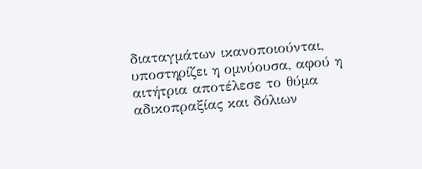διαταγμάτων ικανοποιούνται, υποστηρίζει η ομνύουσα, αφού η αιτήτρια αποτέλεσε το θύμα αδικοπραξίας και δόλιων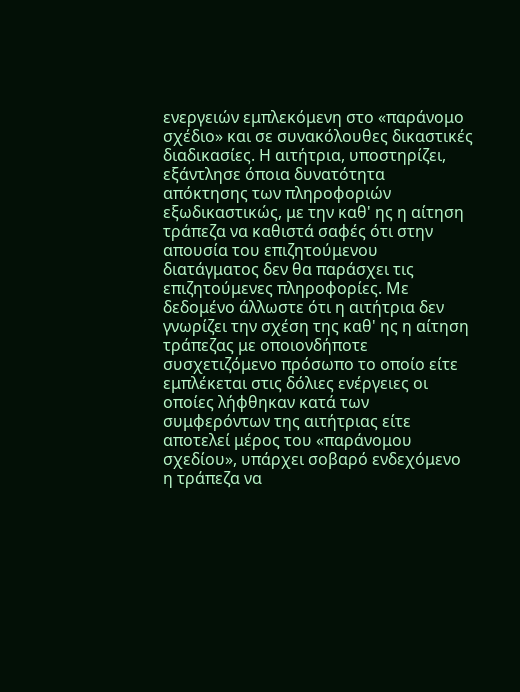ενεργειών εμπλεκόμενη στο «παράνομο σχέδιο» και σε συνακόλουθες δικαστικές διαδικασίες. Η αιτήτρια, υποστηρίζει, εξάντλησε όποια δυνατότητα απόκτησης των πληροφοριών εξωδικαστικώς, με την καθ' ης η αίτηση τράπεζα να καθιστά σαφές ότι στην απουσία του επιζητούμενου διατάγματος δεν θα παράσχει τις επιζητούμενες πληροφορίες. Με δεδομένο άλλωστε ότι η αιτήτρια δεν γνωρίζει την σχέση της καθ' ης η αίτηση τράπεζας με οποιονδήποτε συσχετιζόμενο πρόσωπο το οποίο είτε εμπλέκεται στις δόλιες ενέργειες οι οποίες λήφθηκαν κατά των συμφερόντων της αιτήτριας είτε αποτελεί μέρος του «παράνομου σχεδίου», υπάρχει σοβαρό ενδεχόμενο η τράπεζα να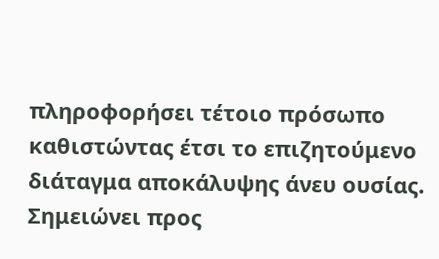πληροφορήσει τέτοιο πρόσωπο καθιστώντας έτσι το επιζητούμενο διάταγμα αποκάλυψης άνευ ουσίας. Σημειώνει προς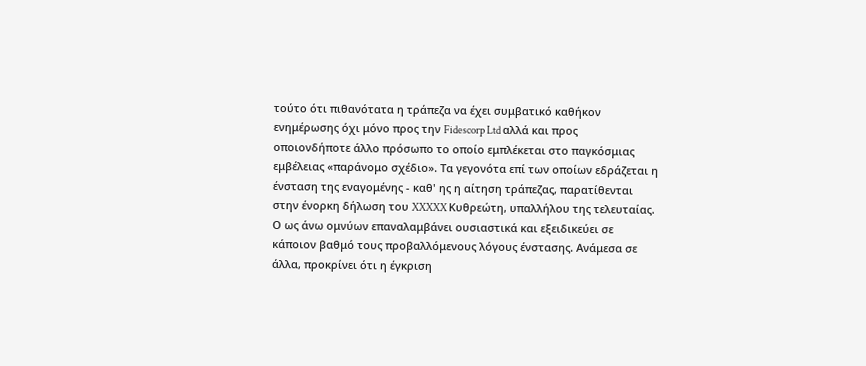τούτο ότι πιθανότατα η τράπεζα να έχει συμβατικό καθήκον ενημέρωσης όχι μόνο προς την Fidescorp Ltd αλλά και προς οποιονδήποτε άλλο πρόσωπο το οποίο εμπλέκεται στο παγκόσμιας εμβέλειας «παράνομο σχέδιο». Τα γεγονότα επί των οποίων εδράζεται η ένσταση της εναγομένης - καθ' ης η αίτηση τράπεζας, παρατίθενται στην ένορκη δήλωση του XXXXX Κυθρεώτη, υπαλλήλου της τελευταίας. Ο ως άνω ομνύων επαναλαμβάνει ουσιαστικά και εξειδικεύει σε κάποιον βαθμό τους προβαλλόμενους λόγους ένστασης. Ανάμεσα σε άλλα, προκρίνει ότι η έγκριση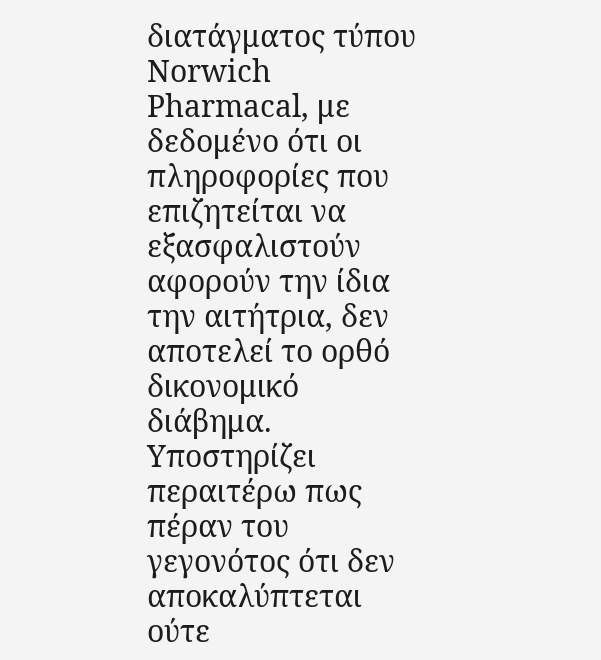διατάγματος τύπου Norwich Pharmacal, με δεδομένο ότι οι πληροφορίες που επιζητείται να εξασφαλιστούν αφορούν την ίδια την αιτήτρια, δεν αποτελεί το ορθό δικονομικό διάβημα. Υποστηρίζει περαιτέρω πως πέραν του γεγονότος ότι δεν αποκαλύπτεται ούτε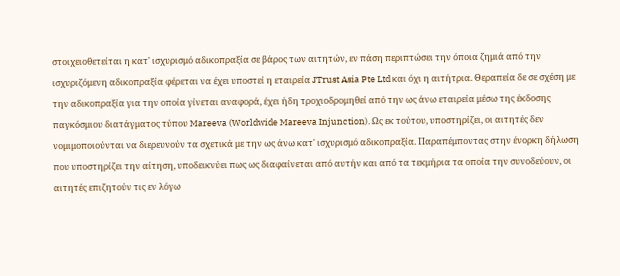στοιχειοθετείται η κατ' ισχυρισμό αδικοπραξία σε βάρος των αιτητών, εν πάση περιπτώσει την όποια ζημιά από την ισχυριζόμενη αδικοπραξία φέρεται να έχει υποστεί η εταιρεία JTrust Asia Pte Ltd και όχι η αιτήτρια. Θεραπεία δε σε σχέση με την αδικοπραξία για την οποία γίνεται αναφορά, έχει ήδη τροχιοδρομηθεί από την ως άνω εταιρεία μέσω της έκδοσης παγκόσμιου διατάγματος τύπου Mareeva (Worldwide Mareeva Injunction). Ως εκ τούτου, υποστηρίζει, οι αιτητές δεν νομιμοποιούνται να διερευνούν τα σχετικά με την ως άνω κατ' ισχυρισμό αδικοπραξία. Παραπέμποντας στην ένορκη δήλωση που υποστηρίζει την αίτηση, υποδεικνύει πως ως διαφαίνεται από αυτήν και από τα τεκμήρια τα οποία την συνοδεύουν, οι αιτητές επιζητούν τις εν λόγω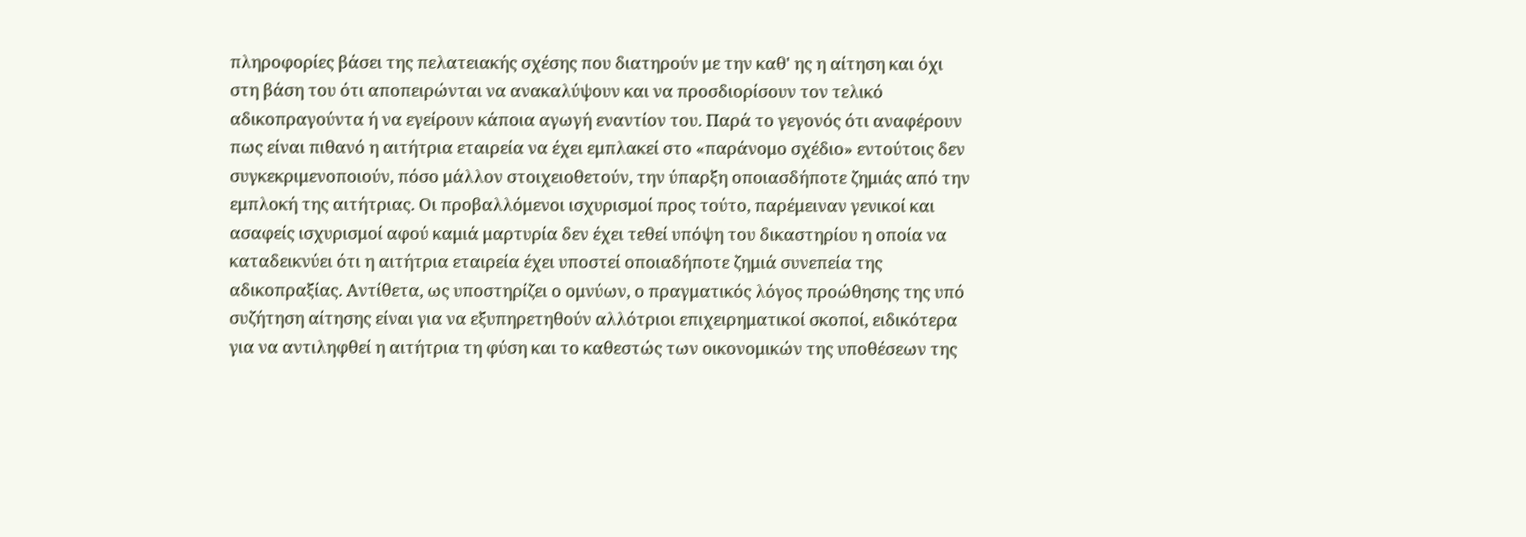πληροφορίες βάσει της πελατειακής σχέσης που διατηρούν με την καθ' ης η αίτηση και όχι στη βάση του ότι αποπειρώνται να ανακαλύψουν και να προσδιορίσουν τον τελικό αδικοπραγούντα ή να εγείρουν κάποια αγωγή εναντίον του. Παρά το γεγονός ότι αναφέρουν πως είναι πιθανό η αιτήτρια εταιρεία να έχει εμπλακεί στο «παράνομο σχέδιο» εντούτοις δεν συγκεκριμενοποιούν, πόσο μάλλον στοιχειοθετούν, την ύπαρξη οποιασδήποτε ζημιάς από την εμπλοκή της αιτήτριας. Οι προβαλλόμενοι ισχυρισμοί προς τούτο, παρέμειναν γενικοί και ασαφείς ισχυρισμοί αφού καμιά μαρτυρία δεν έχει τεθεί υπόψη του δικαστηρίου η οποία να καταδεικνύει ότι η αιτήτρια εταιρεία έχει υποστεί οποιαδήποτε ζημιά συνεπεία της αδικοπραξίας. Αντίθετα, ως υποστηρίζει ο ομνύων, ο πραγματικός λόγος προώθησης της υπό συζήτηση αίτησης είναι για να εξυπηρετηθούν αλλότριοι επιχειρηματικοί σκοποί, ειδικότερα για να αντιληφθεί η αιτήτρια τη φύση και το καθεστώς των οικονομικών της υποθέσεων της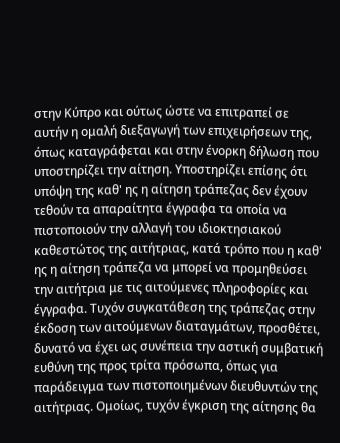στην Κύπρο και ούτως ώστε να επιτραπεί σε αυτήν η ομαλή διεξαγωγή των επιχειρήσεων της, όπως καταγράφεται και στην ένορκη δήλωση που υποστηρίζει την αίτηση. Υποστηρίζει επίσης ότι υπόψη της καθ' ης η αίτηση τράπεζας δεν έχουν τεθούν τα απαραίτητα έγγραφα τα οποία να πιστοποιούν την αλλαγή του ιδιοκτησιακού καθεστώτος της αιτήτριας, κατά τρόπο που η καθ' ης η αίτηση τράπεζα να μπορεί να προμηθεύσει την αιτήτρια με τις αιτούμενες πληροφορίες και έγγραφα. Τυχόν συγκατάθεση της τράπεζας στην έκδοση των αιτούμενων διαταγμάτων, προσθέτει, δυνατό να έχει ως συνέπεια την αστική συμβατική ευθύνη της προς τρίτα πρόσωπα, όπως για παράδειγμα των πιστοποιημένων διευθυντών της αιτήτριας. Ομοίως, τυχόν έγκριση της αίτησης θα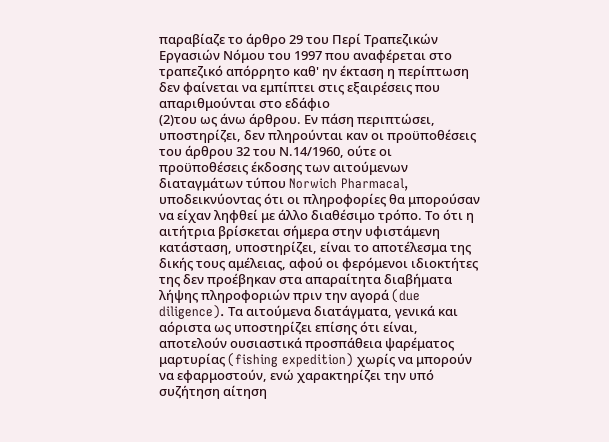παραβίαζε το άρθρο 29 του Περί Τραπεζικών Εργασιών Νόμου του 1997 που αναφέρεται στο τραπεζικό απόρρητο καθ' ην έκταση η περίπτωση δεν φαίνεται να εμπίπτει στις εξαιρέσεις που απαριθμούνται στο εδάφιο
(2)του ως άνω άρθρου. Εν πάση περιπτώσει, υποστηρίζει, δεν πληρούνται καν οι προϋποθέσεις του άρθρου 32 του Ν.14/1960, ούτε οι προϋποθέσεις έκδοσης των αιτούμενων διαταγμάτων τύπου Norwich Pharmacal, υποδεικνύοντας ότι οι πληροφορίες θα μπορούσαν να είχαν ληφθεί με άλλο διαθέσιμο τρόπο. Το ότι η αιτήτρια βρίσκεται σήμερα στην υφιστάμενη κατάσταση, υποστηρίζει, είναι το αποτέλεσμα της δικής τους αμέλειας, αφού οι φερόμενοι ιδιοκτήτες της δεν προέβηκαν στα απαραίτητα διαβήματα λήψης πληροφοριών πριν την αγορά (due diligence). Τα αιτούμενα διατάγματα, γενικά και αόριστα ως υποστηρίζει επίσης ότι είναι, αποτελούν ουσιαστικά προσπάθεια ψαρέματος μαρτυρίας (fishing expedition) χωρίς να μπορούν να εφαρμοστούν, ενώ χαρακτηρίζει την υπό συζήτηση αίτηση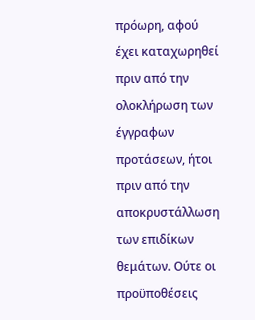πρόωρη, αφού έχει καταχωρηθεί πριν από την ολοκλήρωση των έγγραφων προτάσεων, ήτοι πριν από την αποκρυστάλλωση των επιδίκων θεμάτων. Ούτε οι προϋποθέσεις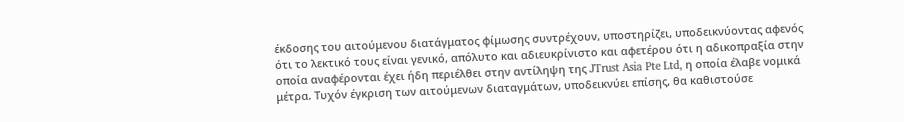έκδοσης του αιτούμενου διατάγματος φίμωσης συντρέχουν, υποστηρίζει, υποδεικνύοντας αφενός ότι το λεκτικό τους είναι γενικό, απόλυτο και αδιευκρίνιστο και αφετέρου ότι η αδικοπραξία στην οποία αναφέρονται έχει ήδη περιέλθει στην αντίληψη της JTrust Asia Pte Ltd, η οποία έλαβε νομικά μέτρα. Τυχόν έγκριση των αιτούμενων διαταγμάτων, υποδεικνύει επίσης, θα καθιστούσε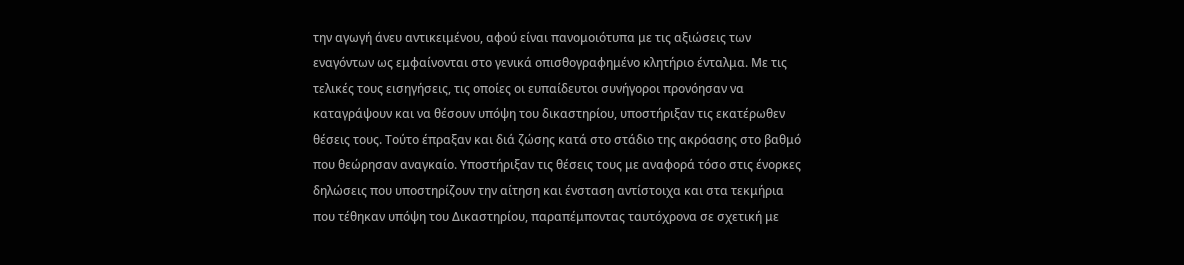την αγωγή άνευ αντικειμένου, αφού είναι πανομοιότυπα με τις αξιώσεις των εναγόντων ως εμφαίνονται στο γενικά οπισθογραφημένο κλητήριο ένταλμα. Με τις τελικές τους εισηγήσεις, τις οποίες οι ευπαίδευτοι συνήγοροι προνόησαν να καταγράψουν και να θέσουν υπόψη του δικαστηρίου, υποστήριξαν τις εκατέρωθεν θέσεις τους. Τούτο έπραξαν και διά ζώσης κατά στο στάδιο της ακρόασης στο βαθμό που θεώρησαν αναγκαίο. Υποστήριξαν τις θέσεις τους με αναφορά τόσο στις ένορκες δηλώσεις που υποστηρίζουν την αίτηση και ένσταση αντίστοιχα και στα τεκμήρια που τέθηκαν υπόψη του Δικαστηρίου, παραπέμποντας ταυτόχρονα σε σχετική με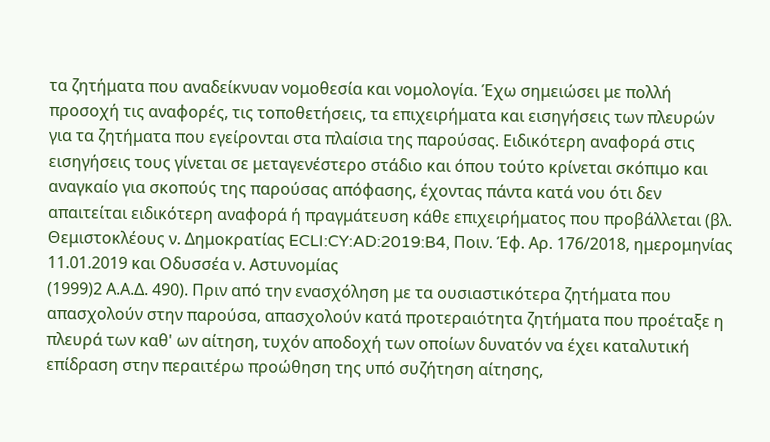τα ζητήματα που αναδείκνυαν νομοθεσία και νομολογία. Έχω σημειώσει με πολλή προσοχή τις αναφορές, τις τοποθετήσεις, τα επιχειρήματα και εισηγήσεις των πλευρών για τα ζητήματα που εγείρονται στα πλαίσια της παρούσας. Ειδικότερη αναφορά στις εισηγήσεις τους γίνεται σε μεταγενέστερο στάδιο και όπου τούτο κρίνεται σκόπιμο και αναγκαίο για σκοπούς της παρούσας απόφασης, έχοντας πάντα κατά νου ότι δεν απαιτείται ειδικότερη αναφορά ή πραγμάτευση κάθε επιχειρήματος που προβάλλεται (βλ. Θεμιστοκλέους ν. Δημοκρατίας ECLI:CY:AD:2019:B4, Ποιν. Έφ. Αρ. 176/2018, ημερομηνίας 11.01.2019 και Οδυσσέα ν. Αστυνομίας
(1999)2 Α.Α.Δ. 490). Πριν από την ενασχόληση με τα ουσιαστικότερα ζητήματα που απασχολούν στην παρούσα, απασχολούν κατά προτεραιότητα ζητήματα που προέταξε η πλευρά των καθ' ων αίτηση, τυχόν αποδοχή των οποίων δυνατόν να έχει καταλυτική επίδραση στην περαιτέρω προώθηση της υπό συζήτηση αίτησης,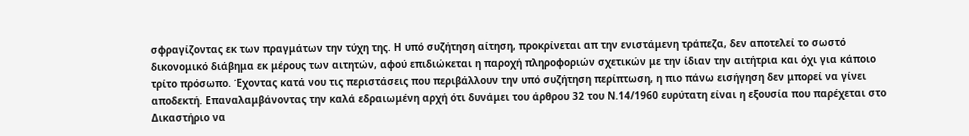σφραγίζοντας εκ των πραγμάτων την τύχη της. Η υπό συζήτηση αίτηση, προκρίνεται απ την ενιστάμενη τράπεζα, δεν αποτελεί το σωστό δικονομικό διάβημα εκ μέρους των αιτητών, αφού επιδιώκεται η παροχή πληροφοριών σχετικών με την ίδιαν την αιτήτρια και όχι για κάποιο τρίτο πρόσωπο. Έχοντας κατά νου τις περιστάσεις που περιβάλλουν την υπό συζήτηση περίπτωση, η πιο πάνω εισήγηση δεν μπορεί να γίνει αποδεκτή. Επαναλαμβάνοντας την καλά εδραιωμένη αρχή ότι δυνάμει του άρθρου 32 του Ν.14/1960 ευρύτατη είναι η εξουσία που παρέχεται στο Δικαστήριο να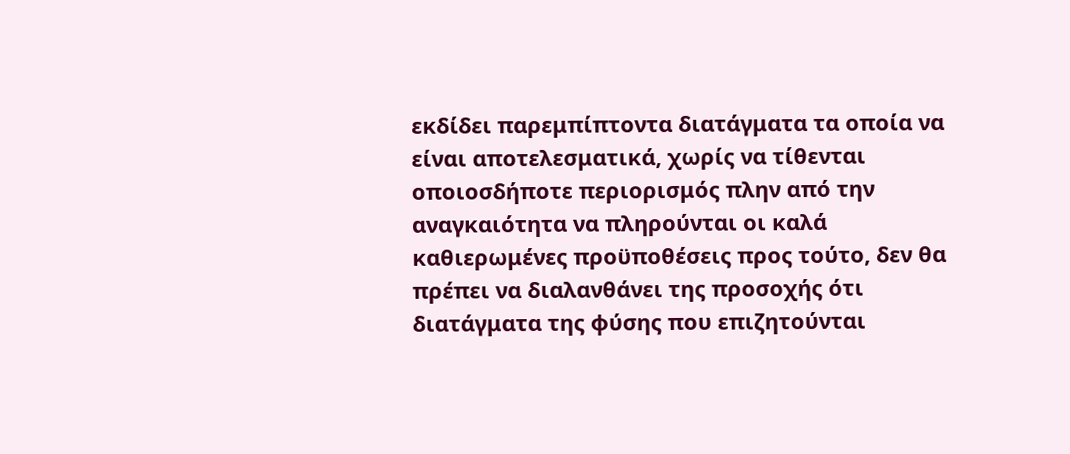εκδίδει παρεμπίπτοντα διατάγματα τα οποία να είναι αποτελεσματικά, χωρίς να τίθενται οποιοσδήποτε περιορισμός πλην από την αναγκαιότητα να πληρούνται οι καλά καθιερωμένες προϋποθέσεις προς τούτο, δεν θα πρέπει να διαλανθάνει της προσοχής ότι διατάγματα της φύσης που επιζητούνται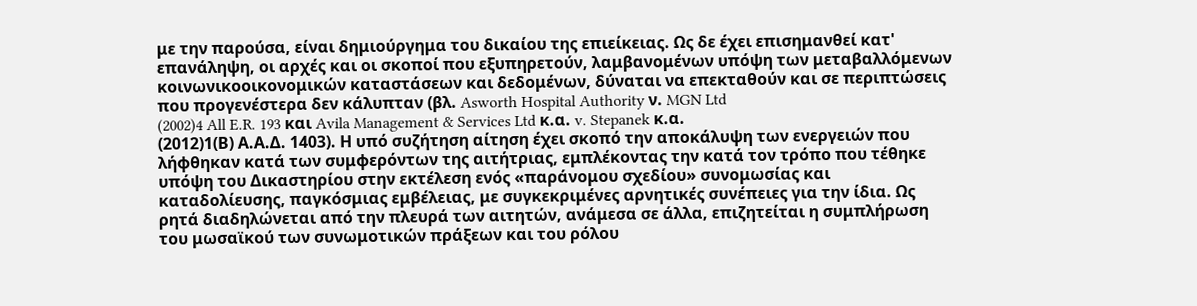με την παρούσα, είναι δημιούργημα του δικαίου της επιείκειας. Ως δε έχει επισημανθεί κατ' επανάληψη, οι αρχές και οι σκοποί που εξυπηρετούν, λαμβανομένων υπόψη των μεταβαλλόμενων κοινωνικοοικονομικών καταστάσεων και δεδομένων, δύναται να επεκταθούν και σε περιπτώσεις που προγενέστερα δεν κάλυπταν (βλ. Asworth Hospital Authority ν. MGN Ltd
(2002)4 All E.R. 193 και Avila Management & Services Ltd κ.α. v. Stepanek κ.α.
(2012)1(Β) Α.Α.Δ. 1403). Η υπό συζήτηση αίτηση έχει σκοπό την αποκάλυψη των ενεργειών που λήφθηκαν κατά των συμφερόντων της αιτήτριας, εμπλέκοντας την κατά τον τρόπο που τέθηκε υπόψη του Δικαστηρίου στην εκτέλεση ενός «παράνομου σχεδίου» συνομωσίας και καταδολίευσης, παγκόσμιας εμβέλειας, με συγκεκριμένες αρνητικές συνέπειες για την ίδια. Ως ρητά διαδηλώνεται από την πλευρά των αιτητών, ανάμεσα σε άλλα, επιζητείται η συμπλήρωση του μωσαϊκού των συνωμοτικών πράξεων και του ρόλου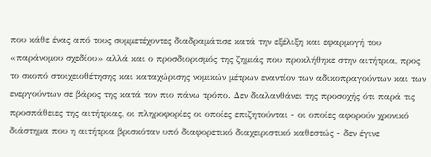που κάθε ένας από τους συμμετέχοντες διαδραμάτισε κατά την εξέλιξη και εφαρμογή του «παράνομου σχεδίου» αλλά και ο προσδιορισμός της ζημιάς που προκλήθηκε στην αιτήτρια, προς το σκοπό στοιχειοθέτησης και καταχώρισης νομικών μέτρων εναντίον των αδικοπραγούντων και των ενεργούντων σε βάρος της κατά τον πιο πάνω τρόπο. Δεν διαλανθάνει της προσοχής ότι παρά τις προσπάθειες της αιτήτριας, οι πληροφορίες οι οποίες επιζητούνται - οι οποίες αφορούν χρονικό διάστημα που η αιτήτρια βρισκόταν υπό διαφορετικό διαχειριστικό καθεστώς - δεν έγινε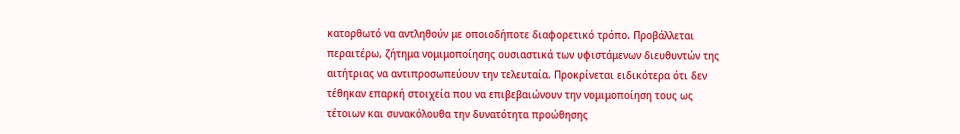κατορθωτό να αντληθούν με οποιοδήποτε διαφορετικό τρόπο. Προβάλλεται περαιτέρω, ζήτημα νομιμοποίησης ουσιαστικά των υφιστάμενων διευθυντών της αιτήτριας να αντιπροσωπεύουν την τελευταία. Προκρίνεται ειδικότερα ότι δεν τέθηκαν επαρκή στοιχεία που να επιβεβαιώνουν την νομιμοποίηση τους ως τέτοιων και συνακόλουθα την δυνατότητα προώθησης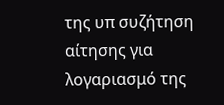της υπ συζήτηση αίτησης για λογαριασμό της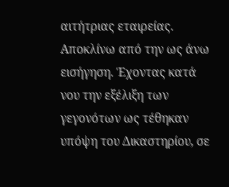αιτήτριας εταιρείας. Αποκλίνω από την ως άνω εισήγηση. Έχοντας κατά νου την εξέλιξη των γεγονότων ως τέθηκαν υπόψη του Δικαστηρίου, σε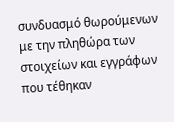συνδυασμό θωρούμενων με την πληθώρα των στοιχείων και εγγράφων που τέθηκαν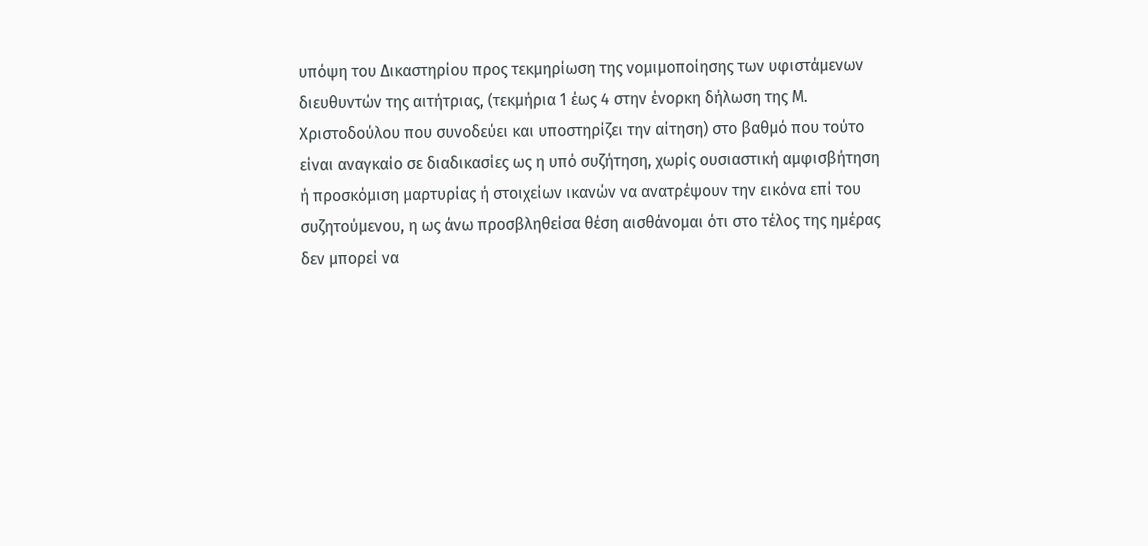υπόψη του Δικαστηρίου προς τεκμηρίωση της νομιμοποίησης των υφιστάμενων διευθυντών της αιτήτριας, (τεκμήρια 1 έως 4 στην ένορκη δήλωση της Μ. Χριστοδούλου που συνοδεύει και υποστηρίζει την αίτηση) στο βαθμό που τούτο είναι αναγκαίο σε διαδικασίες ως η υπό συζήτηση, χωρίς ουσιαστική αμφισβήτηση ή προσκόμιση μαρτυρίας ή στοιχείων ικανών να ανατρέψουν την εικόνα επί του συζητούμενου, η ως άνω προσβληθείσα θέση αισθάνομαι ότι στο τέλος της ημέρας δεν μπορεί να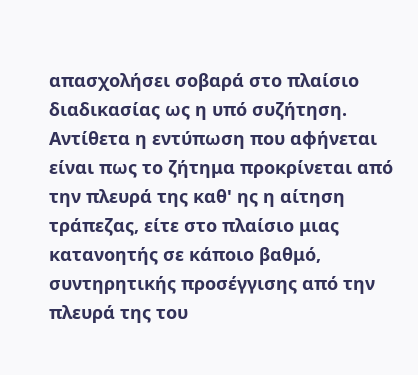απασχολήσει σοβαρά στο πλαίσιο διαδικασίας ως η υπό συζήτηση. Αντίθετα η εντύπωση που αφήνεται είναι πως το ζήτημα προκρίνεται από την πλευρά της καθ' ης η αίτηση τράπεζας, είτε στο πλαίσιο μιας κατανοητής σε κάποιο βαθμό, συντηρητικής προσέγγισης από την πλευρά της του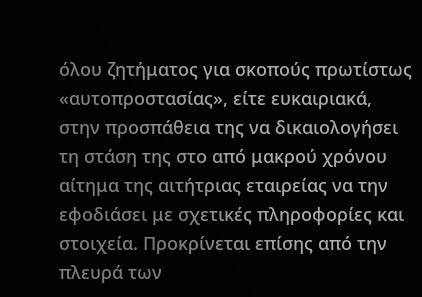όλου ζητήματος για σκοπούς πρωτίστως «αυτοπροστασίας», είτε ευκαιριακά, στην προσπάθεια της να δικαιολογήσει τη στάση της στο από μακρού χρόνου αίτημα της αιτήτριας εταιρείας να την εφοδιάσει με σχετικές πληροφορίες και στοιχεία. Προκρίνεται επίσης από την πλευρά των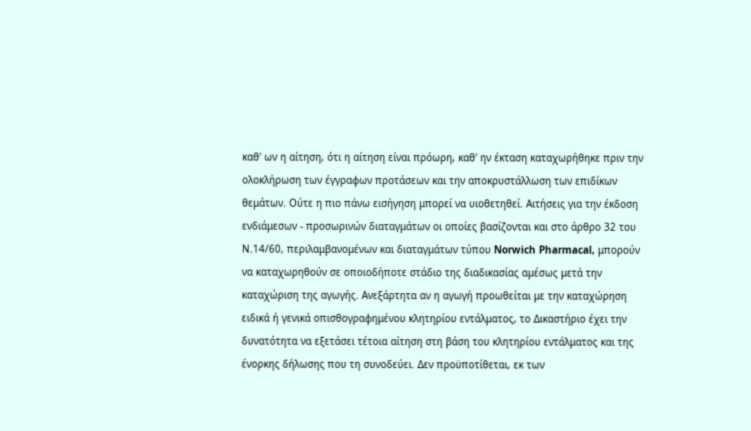καθ' ων η αίτηση, ότι η αίτηση είναι πρόωρη, καθ' ην έκταση καταχωρήθηκε πριν την ολοκλήρωση των έγγραφων προτάσεων και την αποκρυστάλλωση των επιδίκων θεμάτων. Ούτε η πιο πάνω εισήγηση μπορεί να υιοθετηθεί. Αιτήσεις για την έκδοση ενδιάμεσων - προσωρινών διαταγμάτων οι οποίες βασίζονται και στο άρθρο 32 του Ν.14/60, περιλαμβανομένων και διαταγμάτων τύπου Norwich Pharmacal, μπορούν να καταχωρηθούν σε οποιοδήποτε στάδιο της διαδικασίας αμέσως μετά την καταχώριση της αγωγής. Ανεξάρτητα αν η αγωγή προωθείται με την καταχώρηση ειδικά ή γενικά οπισθογραφημένου κλητηρίου εντάλματος, το Δικαστήριο έχει την δυνατότητα να εξετάσει τέτοια αίτηση στη βάση του κλητηρίου εντάλματος και της ένορκης δήλωσης που τη συνοδεύει. Δεν προϋποτίθεται, εκ των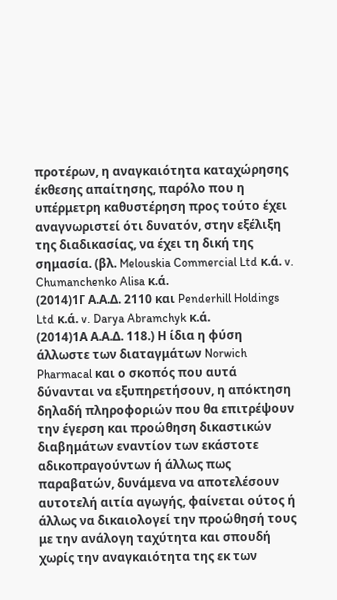προτέρων, η αναγκαιότητα καταχώρησης έκθεσης απαίτησης, παρόλο που η υπέρμετρη καθυστέρηση προς τούτο έχει αναγνωριστεί ότι δυνατόν, στην εξέλιξη της διαδικασίας, να έχει τη δική της σημασία. (βλ. Melouskia Commercial Ltd κ.ά. v. Chumanchenko Alisa κ.ά.
(2014)1Γ Α.Α.Δ. 2110 και Penderhill Holdings Ltd κ.ά. v. Darya Abramchyk κ.ά.
(2014)1Α Α.Α.Δ. 118.) Η ίδια η φύση άλλωστε των διαταγμάτων Norwich Pharmacal και ο σκοπός που αυτά δύνανται να εξυπηρετήσουν, η απόκτηση δηλαδή πληροφοριών που θα επιτρέψουν την έγερση και προώθηση δικαστικών διαβημάτων εναντίον των εκάστοτε αδικοπραγούντων ή άλλως πως παραβατών, δυνάμενα να αποτελέσουν αυτοτελή αιτία αγωγής, φαίνεται ούτος ή άλλως να δικαιολογεί την προώθησή τους με την ανάλογη ταχύτητα και σπουδή χωρίς την αναγκαιότητα της εκ των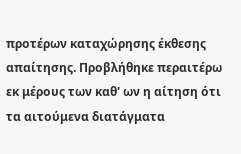προτέρων καταχώρησης έκθεσης απαίτησης. Προβλήθηκε περαιτέρω εκ μέρους των καθ' ων η αίτηση ότι τα αιτούμενα διατάγματα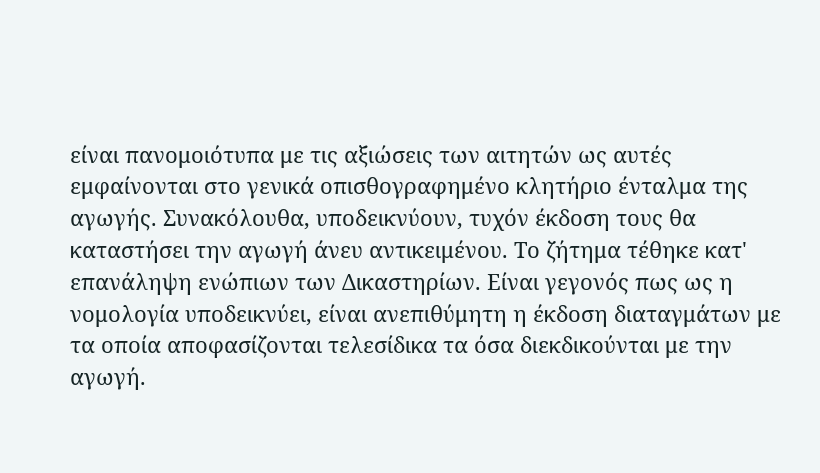είναι πανομοιότυπα με τις αξιώσεις των αιτητών ως αυτές εμφαίνονται στο γενικά οπισθογραφημένο κλητήριο ένταλμα της αγωγής. Συνακόλουθα, υποδεικνύουν, τυχόν έκδοση τους θα καταστήσει την αγωγή άνευ αντικειμένου. Το ζήτημα τέθηκε κατ' επανάληψη ενώπιων των Δικαστηρίων. Είναι γεγονός πως ως η νομολογία υποδεικνύει, είναι ανεπιθύμητη η έκδοση διαταγμάτων με τα οποία αποφασίζονται τελεσίδικα τα όσα διεκδικούνται με την αγωγή.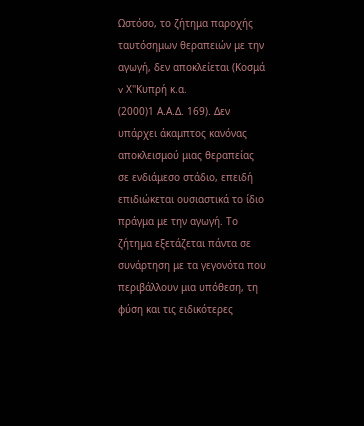Ωστόσο, το ζήτημα παροχής ταυτόσημων θεραπειών με την αγωγή, δεν αποκλείεται (Κοσμά v Χ''Κυπρή κ.α.
(2000)1 Α.Α.Δ. 169). Δεν υπάρχει άκαμπτος κανόνας αποκλεισμού μιας θεραπείας σε ενδιάμεσο στάδιο, επειδή επιδιώκεται ουσιαστικά το ίδιο πράγμα με την αγωγή. Το ζήτημα εξετάζεται πάντα σε συνάρτηση με τα γεγονότα που περιβάλλουν μια υπόθεση, τη φύση και τις ειδικότερες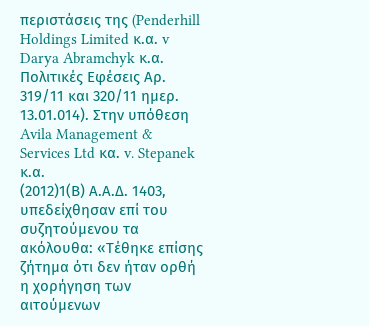περιστάσεις της (Penderhill Holdings Limited κ.α. v Darya Abramchyk κ.α. Πολιτικές Εφέσεις Αρ. 319/11 και 320/11 ημερ. 13.01.014). Στην υπόθεση Avila Management & Services Ltd κα. v. Stepanek κ.α.
(2012)1(Β) Α.Α.Δ. 1403, υπεδείχθησαν επί του συζητούμενου τα ακόλουθα: «Τέθηκε επίσης ζήτημα ότι δεν ήταν ορθή η χορήγηση των αιτούμενων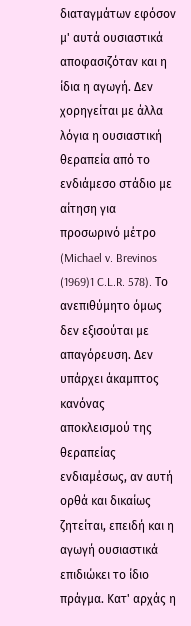διαταγμάτων εφόσον μ' αυτά ουσιαστικά αποφασιζόταν και η ίδια η αγωγή. Δεν χορηγείται με άλλα λόγια η ουσιαστική θεραπεία από το ενδιάμεσο στάδιο με αίτηση για προσωρινό μέτρο (Michael v. Brevinos
(1969)1 C.L.R. 578). Το ανεπιθύμητο όμως δεν εξισούται με απαγόρευση. Δεν υπάρχει άκαμπτος κανόνας αποκλεισμού της θεραπείας ενδιαμέσως, αν αυτή ορθά και δικαίως ζητείται, επειδή και η αγωγή ουσιαστικά επιδιώκει το ίδιο πράγμα. Κατ' αρχάς η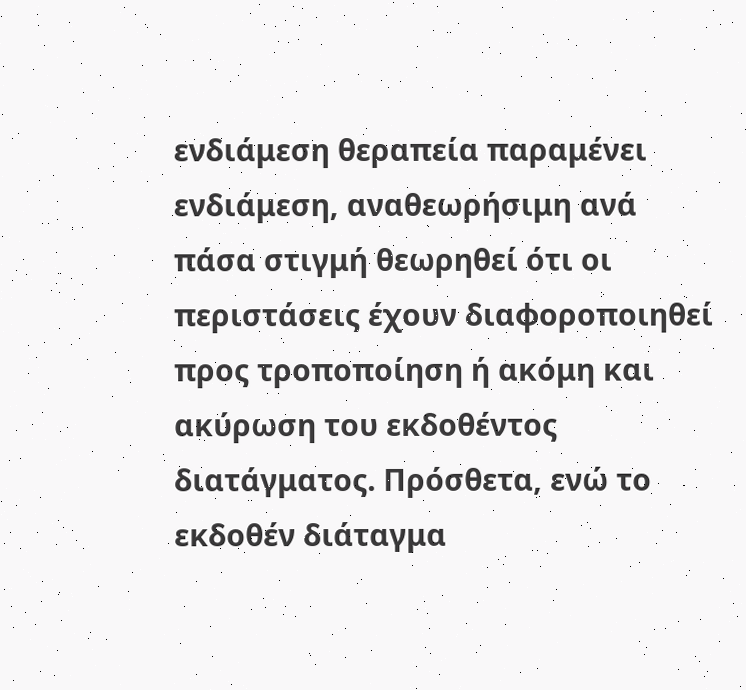ενδιάμεση θεραπεία παραμένει ενδιάμεση, αναθεωρήσιμη ανά πάσα στιγμή θεωρηθεί ότι οι περιστάσεις έχουν διαφοροποιηθεί προς τροποποίηση ή ακόμη και ακύρωση του εκδοθέντος διατάγματος. Πρόσθετα, ενώ το εκδοθέν διάταγμα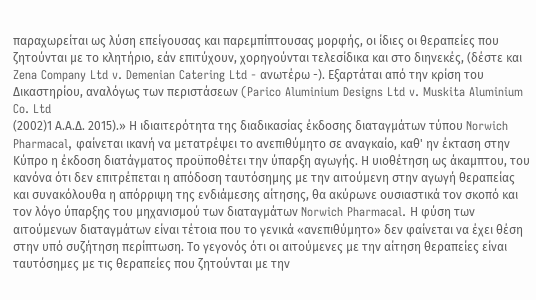παραχωρείται ως λύση επείγουσας και παρεμπίπτουσας μορφής, οι ίδιες οι θεραπείες που ζητούνται με το κλητήριο, εάν επιτύχουν, χορηγούνται τελεσίδικα και στο διηνεκές, (δέστε και Zena Company Ltd v. Demenian Catering Ltd - ανωτέρω -). Εξαρτάται από την κρίση του Δικαστηρίου, αναλόγως των περιστάσεων (Parico Aluminium Designs Ltd v. Muskita Aluminium Co. Ltd
(2002)1 Α.Α.Δ. 2015).» Η ιδιαιτερότητα της διαδικασίας έκδοσης διαταγμάτων τύπου Norwich Pharmacal, φαίνεται ικανή να μετατρέψει το ανεπιθύμητο σε αναγκαίο, καθ' ην έκταση στην Κύπρο η έκδοση διατάγματος προϋποθέτει την ύπαρξη αγωγής. Η υιοθέτηση ως άκαμπτου, του κανόνα ότι δεν επιτρέπεται η απόδοση ταυτόσημης με την αιτούμενη στην αγωγή θεραπείας και συνακόλουθα η απόρριψη της ενδιάμεσης αίτησης, θα ακύρωνε ουσιαστικά τον σκοπό και τον λόγο ύπαρξης του μηχανισμού των διαταγμάτων Norwich Pharmacal. Η φύση των αιτούμενων διαταγμάτων είναι τέτοια που το γενικά «ανεπιθύμητο» δεν φαίνεται να έχει θέση στην υπό συζήτηση περίπτωση. Το γεγονός ότι οι αιτούμενες με την αίτηση θεραπείες είναι ταυτόσημες με τις θεραπείες που ζητούνται με την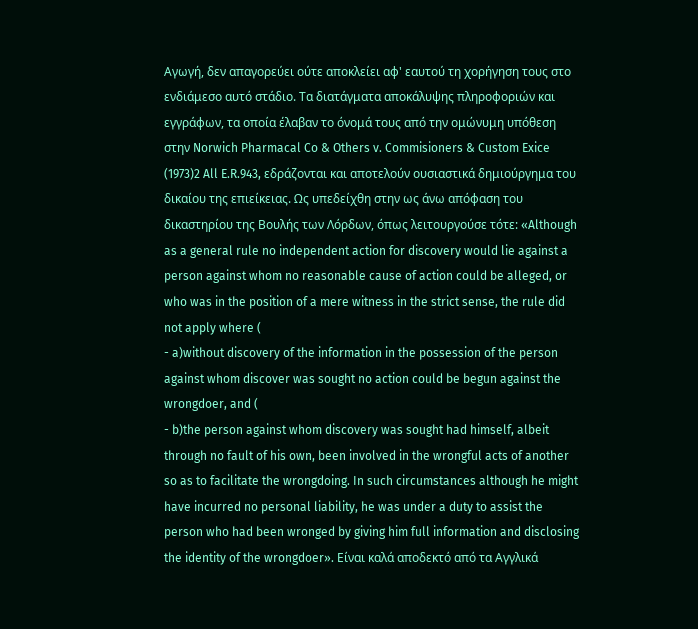Αγωγή, δεν απαγορεύει ούτε αποκλείει αφ' εαυτού τη χορήγηση τους στο ενδιάμεσο αυτό στάδιο. Τα διατάγματα αποκάλυψης πληροφοριών και εγγράφων, τα οποία έλαβαν το όνομά τους από την ομώνυμη υπόθεση στην Norwich Pharmacal Co & Others v. Commisioners & Custom Exice
(1973)2 All E.R.943, εδράζονται και αποτελούν ουσιαστικά δημιούργημα του δικαίου της επιείκειας. Ως υπεδείχθη στην ως άνω απόφαση του δικαστηρίου της Βουλής των Λόρδων, όπως λειτουργούσε τότε: «Although as a general rule no independent action for discovery would lie against a person against whom no reasonable cause of action could be alleged, or who was in the position of a mere witness in the strict sense, the rule did not apply where (
- a)without discovery of the information in the possession of the person against whom discover was sought no action could be begun against the wrongdoer, and (
- b)the person against whom discovery was sought had himself, albeit through no fault of his own, been involved in the wrongful acts of another so as to facilitate the wrongdoing. In such circumstances although he might have incurred no personal liability, he was under a duty to assist the person who had been wronged by giving him full information and disclosing the identity of the wrongdoer». Είναι καλά αποδεκτό από τα Αγγλικά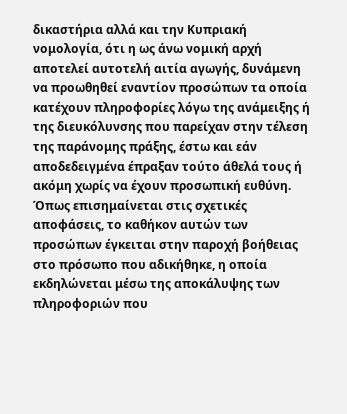δικαστήρια αλλά και την Κυπριακή νομολογία, ότι η ως άνω νομική αρχή αποτελεί αυτοτελή αιτία αγωγής, δυνάμενη να προωθηθεί εναντίον προσώπων τα οποία κατέχουν πληροφορίες λόγω της ανάμειξης ή της διευκόλυνσης που παρείχαν στην τέλεση της παράνομης πράξης, έστω και εάν αποδεδειγμένα έπραξαν τούτο άθελά τους ή ακόμη χωρίς να έχουν προσωπική ευθύνη. Όπως επισημαίνεται στις σχετικές αποφάσεις, το καθήκον αυτών των προσώπων έγκειται στην παροχή βοήθειας στο πρόσωπο που αδικήθηκε, η οποία εκδηλώνεται μέσω της αποκάλυψης των πληροφοριών που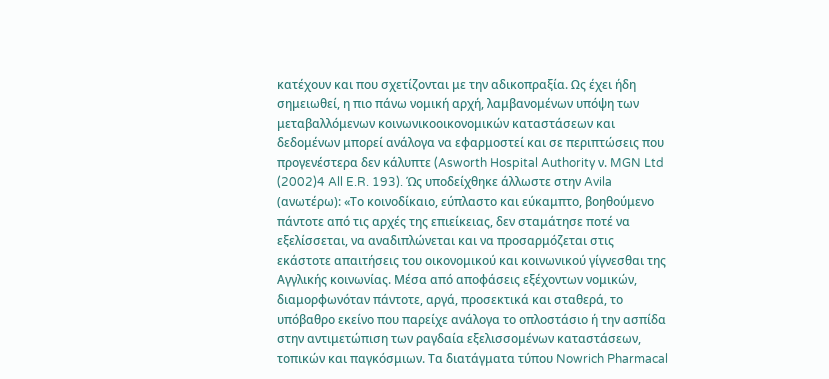κατέχουν και που σχετίζονται με την αδικοπραξία. Ως έχει ήδη σημειωθεί, η πιο πάνω νομική αρχή, λαμβανομένων υπόψη των μεταβαλλόμενων κοινωνικοοικονομικών καταστάσεων και δεδομένων μπορεί ανάλογα να εφαρμοστεί και σε περιπτώσεις που προγενέστερα δεν κάλυπτε (Asworth Hospital Authority ν. MGN Ltd
(2002)4 All E.R. 193). Ώς υποδείχθηκε άλλωστε στην Avila (ανωτέρω): «Το κοινοδίκαιο, εύπλαστο και εύκαμπτο, βοηθούμενο πάντοτε από τις αρχές της επιείκειας, δεν σταμάτησε ποτέ να εξελίσσεται, να αναδιπλώνεται και να προσαρμόζεται στις εκάστοτε απαιτήσεις του οικονομικού και κοινωνικού γίγνεσθαι της Αγγλικής κοινωνίας. Μέσα από αποφάσεις εξέχοντων νομικών, διαμορφωνόταν πάντοτε, αργά, προσεκτικά και σταθερά, το υπόβαθρο εκείνο που παρείχε ανάλογα το οπλοστάσιο ή την ασπίδα στην αντιμετώπιση των ραγδαία εξελισσομένων καταστάσεων, τοπικών και παγκόσμιων. Τα διατάγματα τύπου Nowrich Pharmacal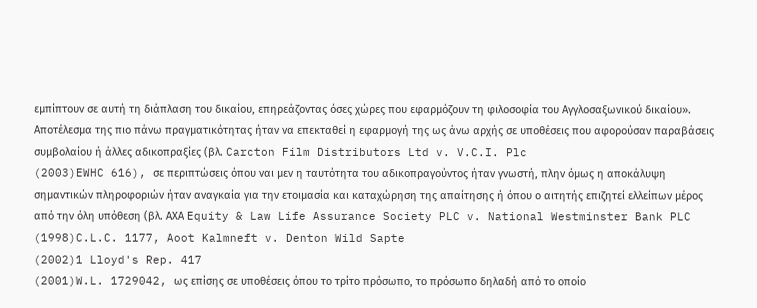εμπίπτουν σε αυτή τη διάπλαση του δικαίου, επηρεάζοντας όσες χώρες που εφαρμόζουν τη φιλοσοφία του Αγγλοσαξωνικού δικαίου». Αποτέλεσμα της πιο πάνω πραγματικότητας ήταν να επεκταθεί η εφαρμογή της ως άνω αρχής σε υποθέσεις που αφορούσαν παραβάσεις συμβολαίου ή άλλες αδικοπραξίες (βλ. Carcton Film Distributors Ltd v. V.C.I. Plc
(2003)EWHC 616), σε περιπτώσεις όπου ναι μεν η ταυτότητα του αδικοπραγούντος ήταν γνωστή, πλην όμως η αποκάλυψη σημαντικών πληροφοριών ήταν αναγκαία για την ετοιμασία και καταχώρηση της απαίτησης ή όπου ο αιτητής επιζητεί ελλείπων μέρος από την όλη υπόθεση (βλ. ΑΧΑ Equity & Law Life Assurance Society PLC v. National Westminster Bank PLC
(1998)C.L.C. 1177, Aoot Kalmneft v. Denton Wild Sapte
(2002)1 Lloyd's Rep. 417
(2001)W.L. 1729042, ως επίσης σε υποθέσεις όπου το τρίτο πρόσωπο, το πρόσωπο δηλαδή από το οποίο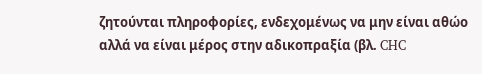ζητούνται πληροφορίες, ενδεχομένως να μην είναι αθώο αλλά να είναι μέρος στην αδικοπραξία (βλ. CHC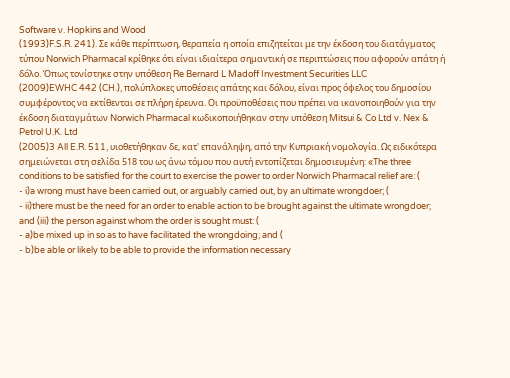Software ν. Hopkins and Wood
(1993)F.S.R. 241). Σε κάθε περίπτωση, θεραπεία η οποία επιζητείται με την έκδοση του διατάγματος τύπου Norwich Pharmacal κρίθηκε ότι είναι ιδιαίτερα σημαντική σε περιπτώσεις που αφορούν απάτη ή δόλο. Όπως τονίστηκε στην υπόθεση Re Bernard L Madoff Investment Securities LLC
(2009)EWHC 442 (CH.), πολύπλοκες υποθέσεις απάτης και δόλου, είναι προς όφελος του δημοσίου συμφέροντος να εκτίθενται σε πλήρη έρευνα. Οι προϋποθέσεις που πρέπει να ικανοποιηθούν για την έκδοση διαταγμάτων Norwich Pharmacal κωδικοποιήθηκαν στην υπόθεση Mitsui & Co Ltd v. Nex & Petrol U.K. Ltd
(2005)3 All E.R. 511, υιοθετήθηκαν δε, κατ' επανάληψη, από την Κυπριακή νομολογία. Ως ειδικότερα σημειώνεται στη σελίδα 518 του ως άνω τόμου που αυτή εντοπίζεται δημοσιευμένη: «The three conditions to be satisfied for the court to exercise the power to order Norwich Pharmacal relief are: (
- i)a wrong must have been carried out, or arguably carried out, by an ultimate wrongdoer; (
- ii)there must be the need for an order to enable action to be brought against the ultimate wrongdoer; and (iii) the person against whom the order is sought must: (
- a)be mixed up in so as to have facilitated the wrongdoing; and (
- b)be able or likely to be able to provide the information necessary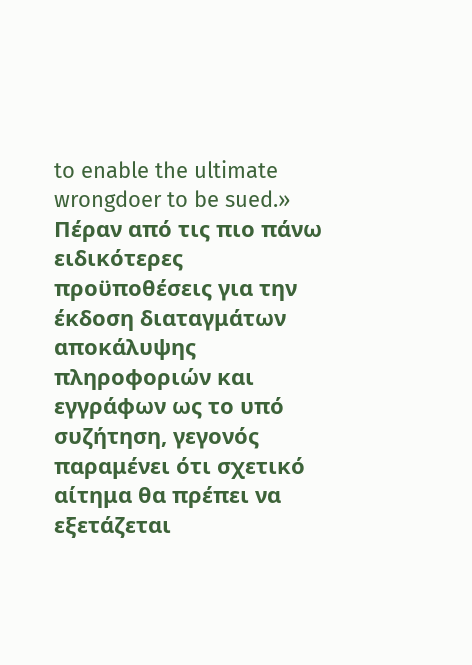to enable the ultimate wrongdoer to be sued.» Πέραν από τις πιο πάνω ειδικότερες προϋποθέσεις για την έκδοση διαταγμάτων αποκάλυψης πληροφοριών και εγγράφων ως το υπό συζήτηση, γεγονός παραμένει ότι σχετικό αίτημα θα πρέπει να εξετάζεται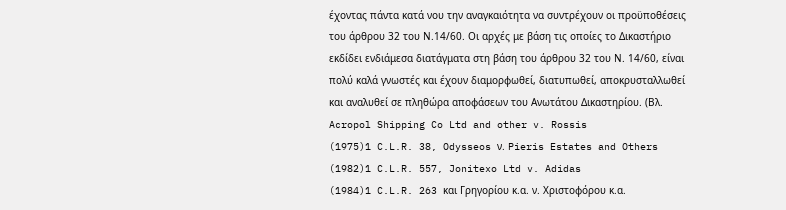έχοντας πάντα κατά νου την αναγκαιότητα να συντρέχουν οι προϋποθέσεις του άρθρου 32 του Ν.14/60. Οι αρχές με βάση τις οποίες το Δικαστήριο εκδίδει ενδιάμεσα διατάγματα στη βάση του άρθρου 32 του Ν. 14/60, είναι πολύ καλά γνωστές και έχουν διαμορφωθεί, διατυπωθεί, αποκρυσταλλωθεί και αναλυθεί σε πληθώρα αποφάσεων του Ανωτάτου Δικαστηρίου. (Βλ. Acropol Shipping Co Ltd and other v. Rossis
(1975)1 C.L.R. 38, Odysseos ν. Pieris Estates and Others
(1982)1 C.L.R. 557, Jonitexo Ltd v. Adidas
(1984)1 C.L.R. 263 και Γρηγορίου κ.α. ν. Χριστοφόρου κ.α.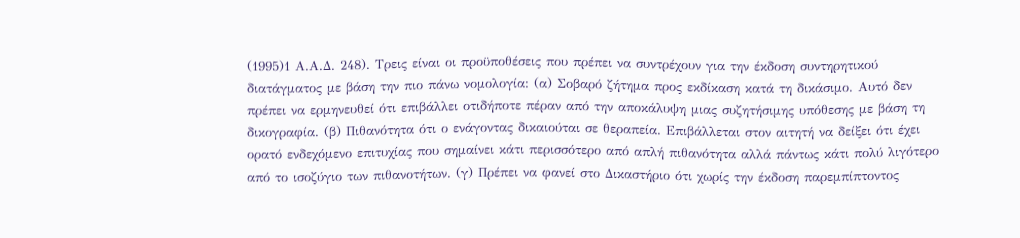(1995)1 Α.Α.Δ. 248). Τρεις είναι οι προϋποθέσεις που πρέπει να συντρέχουν για την έκδοση συντηρητικού διατάγματος με βάση την πιο πάνω νομολογία: (α) Σοβαρό ζήτημα προς εκδίκαση κατά τη δικάσιμο. Αυτό δεν πρέπει να ερμηνευθεί ότι επιβάλλει οτιδήποτε πέραν από την αποκάλυψη μιας συζητήσιμης υπόθεσης με βάση τη δικογραφία. (β) Πιθανότητα ότι ο ενάγοντας δικαιούται σε θεραπεία. Επιβάλλεται στον αιτητή να δείξει ότι έχει ορατό ενδεχόμενο επιτυχίας που σημαίνει κάτι περισσότερο από απλή πιθανότητα αλλά πάντως κάτι πολύ λιγότερο από το ισοζύγιο των πιθανοτήτων. (γ) Πρέπει να φανεί στο Δικαστήριο ότι χωρίς την έκδοση παρεμπίπτοντος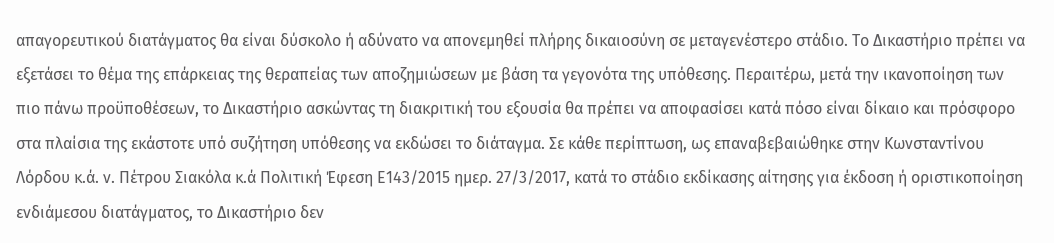απαγορευτικού διατάγματος θα είναι δύσκολο ή αδύνατο να απονεμηθεί πλήρης δικαιοσύνη σε μεταγενέστερο στάδιο. Το Δικαστήριο πρέπει να εξετάσει το θέμα της επάρκειας της θεραπείας των αποζημιώσεων με βάση τα γεγονότα της υπόθεσης. Περαιτέρω, μετά την ικανοποίηση των πιο πάνω προϋποθέσεων, το Δικαστήριο ασκώντας τη διακριτική του εξουσία θα πρέπει να αποφασίσει κατά πόσο είναι δίκαιο και πρόσφορο στα πλαίσια της εκάστοτε υπό συζήτηση υπόθεσης να εκδώσει το διάταγμα. Σε κάθε περίπτωση, ως επαναβεβαιώθηκε στην Κωνσταντίνου Λόρδου κ.ά. ν. Πέτρου Σιακόλα κ.ά Πολιτική Έφεση Ε143/2015 ημερ. 27/3/2017, κατά το στάδιο εκδίκασης αίτησης για έκδοση ή οριστικοποίηση ενδιάμεσου διατάγματος, το Δικαστήριο δεν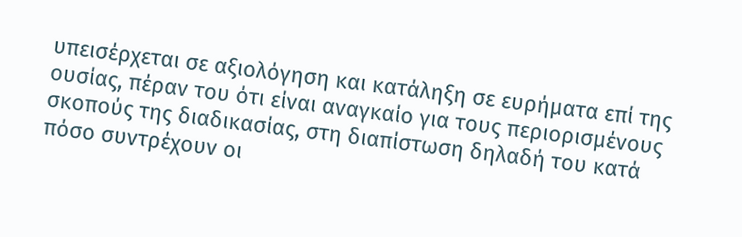υπεισέρχεται σε αξιολόγηση και κατάληξη σε ευρήματα επί της ουσίας, πέραν του ότι είναι αναγκαίο για τους περιορισμένους σκοπούς της διαδικασίας, στη διαπίστωση δηλαδή του κατά πόσο συντρέχουν οι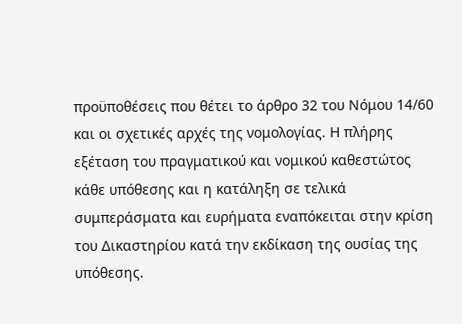προϋποθέσεις που θέτει το άρθρο 32 του Νόμου 14/60 και οι σχετικές αρχές της νομολογίας. Η πλήρης εξέταση του πραγματικού και νομικού καθεστώτος κάθε υπόθεσης και η κατάληξη σε τελικά συμπεράσματα και ευρήματα εναπόκειται στην κρίση του Δικαστηρίου κατά την εκδίκαση της ουσίας της υπόθεσης.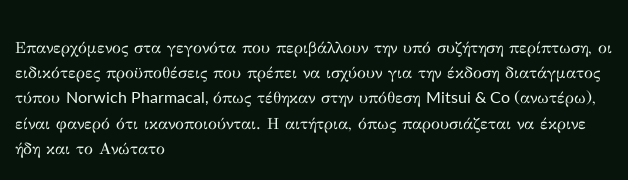Επανερχόμενος στα γεγονότα που περιβάλλουν την υπό συζήτηση περίπτωση, οι ειδικότερες προϋποθέσεις που πρέπει να ισχύουν για την έκδοση διατάγματος τύπου Norwich Pharmacal, όπως τέθηκαν στην υπόθεση Mitsui & Co (ανωτέρω), είναι φανερό ότι ικανοποιούνται. Η αιτήτρια, όπως παρουσιάζεται να έκρινε ήδη και το Ανώτατο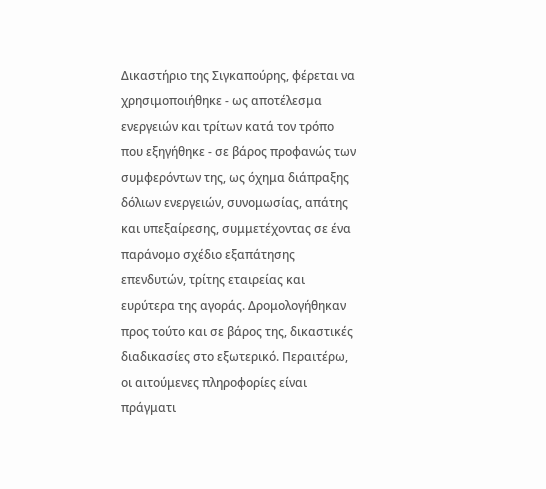Δικαστήριο της Σιγκαπούρης, φέρεται να χρησιμοποιήθηκε - ως αποτέλεσμα ενεργειών και τρίτων κατά τον τρόπο που εξηγήθηκε - σε βάρος προφανώς των συμφερόντων της, ως όχημα διάπραξης δόλιων ενεργειών, συνομωσίας, απάτης και υπεξαίρεσης, συμμετέχοντας σε ένα παράνομο σχέδιο εξαπάτησης επενδυτών, τρίτης εταιρείας και ευρύτερα της αγοράς. Δρομολογήθηκαν προς τούτο και σε βάρος της, δικαστικές διαδικασίες στο εξωτερικό. Περαιτέρω, οι αιτούμενες πληροφορίες είναι πράγματι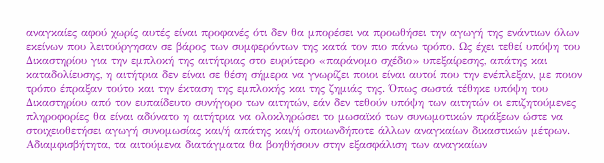αναγκαίες αφού χωρίς αυτές είναι προφανές ότι δεν θα μπορέσει να προωθήσει την αγωγή της ενάντιων όλων εκείνων που λειτούργησαν σε βάρος των συμφερόντων της κατά τον πιο πάνω τρόπο. Ως έχει τεθεί υπόψη του Δικαστηρίου για την εμπλοκή της αιτήτριας στο ευρύτερο «παράνομο σχέδιο» υπεξαίρεσης, απάτης και καταδολίευσης, η αιτήτρια δεν είναι σε θέση σήμερα να γνωρίζει ποιοι είναι αυτοί που την ενέπλεξαν, με ποιον τρόπο έπραξαν τούτο και την έκταση της εμπλοκής και της ζημιάς της. Όπως σωστά τέθηκε υπόψη του Δικαστηρίου από τον ευπαίδευτο συνήγορο των αιτητών, εάν δεν τεθούν υπόψη των αιτητών οι επιζητούμενες πληροφορίες θα είναι αδύνατο η αιτήτρια να ολοκληρώσει το μωσαϊκό των συνωμοτικών πράξεων ώστε να στοιχειοθετήσει αγωγή συνομωσίας και/ή απάτης και/ή οποιωνδήποτε άλλων αναγκαίων δικαστικών μέτρων. Αδιαμφισβήτητα, τα αιτούμενα διατάγματα θα βοηθήσουν στην εξασφάλιση των αναγκαίων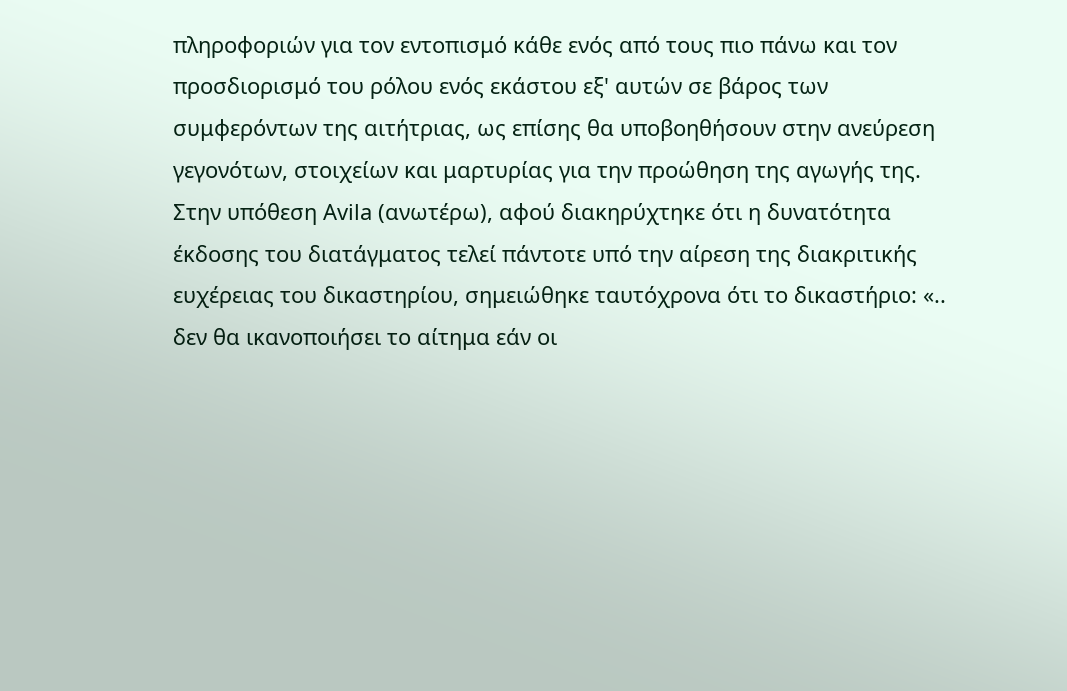πληροφοριών για τον εντοπισμό κάθε ενός από τους πιο πάνω και τον προσδιορισμό του ρόλου ενός εκάστου εξ' αυτών σε βάρος των συμφερόντων της αιτήτριας, ως επίσης θα υποβοηθήσουν στην ανεύρεση γεγονότων, στοιχείων και μαρτυρίας για την προώθηση της αγωγής της. Στην υπόθεση Avila (ανωτέρω), αφού διακηρύχτηκε ότι η δυνατότητα έκδοσης του διατάγματος τελεί πάντοτε υπό την αίρεση της διακριτικής ευχέρειας του δικαστηρίου, σημειώθηκε ταυτόχρονα ότι το δικαστήριο: «.. δεν θα ικανοποιήσει το αίτημα εάν οι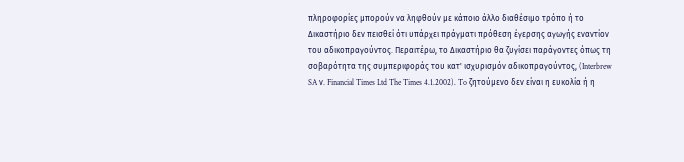πληροφορίες μπορούν να ληφθούν με κάποιο άλλο διαθέσιμο τρόπο ή το Δικαστήριο δεν πεισθεί ότι υπάρχει πράγματι πρόθεση έγερσης αγωγής εναντίον του αδικοπραγούντος. Περαιτέρω, το Δικαστήριο θα ζυγίσει παράγοντες όπως τη σοβαρότητα της συμπεριφοράς του κατ' ισχυρισμόν αδικοπραγούντος, (Interbrew SA ν. Financial Times Ltd The Times 4.1.2002). To ζητούμενο δεν είναι η ευκολία ή η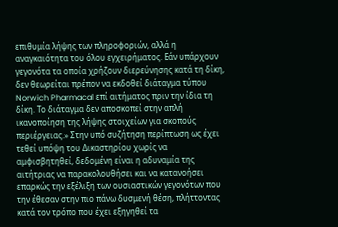επιθυμία λήψης των πληροφοριών, αλλά η αναγκαιότητα του όλου εγχειρήματος. Εάν υπάρχουν γεγονότα τα οποία χρήζουν διερεύνησης κατά τη δίκη, δεν θεωρείται πρέπον να εκδοθεί διάταγμα τύπου Norwich Pharmacal επί αιτήματος πριν την ίδια τη δίκη. Το διάταγμα δεν αποσκοπεί στην απλή ικανοποίηση της λήψης στοιχείων για σκοπούς περιέργειας.» Στην υπό συζήτηση περίπτωση ως έχει τεθεί υπόψη του Δικαστηρίου χωρίς να αμφισβητηθεί, δεδομένη είναι η αδυναμία της αιτήτριας να παρακολουθήσει και να κατανοήσει επαρκώς την εξέλιξη των ουσιαστικών γεγονότων που την έθεσαν στην πιο πάνω δυσμενή θέση, πλήττοντας κατά τον τρόπο που έχει εξηγηθεί τα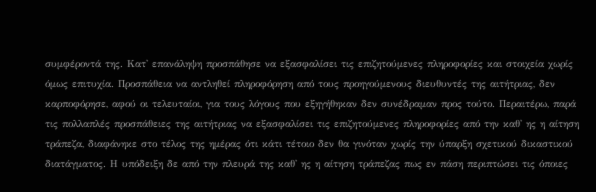συμφέροντά της. Κατ' επανάληψη προσπάθησε να εξασφαλίσει τις επιζητούμενες πληροφορίες και στοιχεία χωρίς όμως επιτυχία. Προσπάθεια να αντληθεί πληροφόρηση από τους προηγούμενους διευθυντές της αιτήτριας, δεν καρποφόρησε, αφού οι τελευταίοι, για τους λόγους που εξηγήθηκαν δεν συνέδραμαν προς τούτο. Περαιτέρω, παρά τις πολλαπλές προσπάθειες της αιτήτριας να εξασφαλίσει τις επιζητούμενες πληροφορίες από την καθ' ης η αίτηση τράπεζα, διαφάνηκε στο τέλος της ημέρας ότι κάτι τέτοιο δεν θα γινόταν χωρίς την ύπαρξη σχετικού δικαστικού διατάγματος. Η υπόδειξη δε από την πλευρά της καθ' ης η αίτηση τράπεζας πως εν πάση περιπτώσει τις όποιες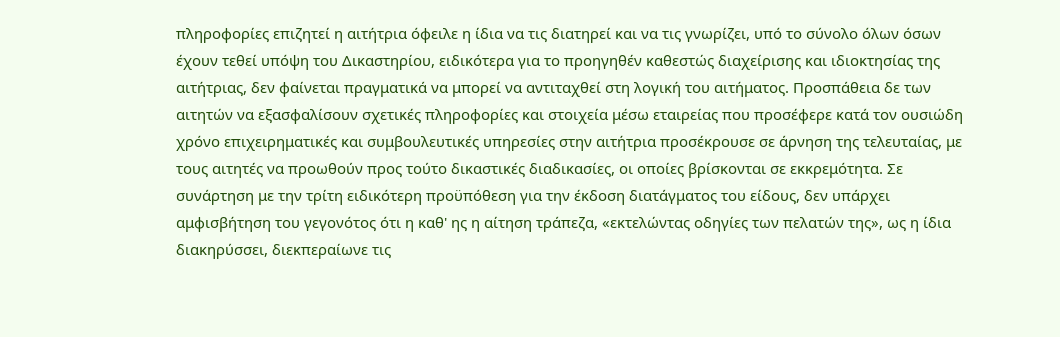πληροφορίες επιζητεί η αιτήτρια όφειλε η ίδια να τις διατηρεί και να τις γνωρίζει, υπό το σύνολο όλων όσων έχουν τεθεί υπόψη του Δικαστηρίου, ειδικότερα για το προηγηθέν καθεστώς διαχείρισης και ιδιοκτησίας της αιτήτριας, δεν φαίνεται πραγματικά να μπορεί να αντιταχθεί στη λογική του αιτήματος. Προσπάθεια δε των αιτητών να εξασφαλίσουν σχετικές πληροφορίες και στοιχεία μέσω εταιρείας που προσέφερε κατά τον ουσιώδη χρόνο επιχειρηματικές και συμβουλευτικές υπηρεσίες στην αιτήτρια προσέκρουσε σε άρνηση της τελευταίας, με τους αιτητές να προωθούν προς τούτο δικαστικές διαδικασίες, οι οποίες βρίσκονται σε εκκρεμότητα. Σε συνάρτηση με την τρίτη ειδικότερη προϋπόθεση για την έκδοση διατάγματος του είδους, δεν υπάρχει αμφισβήτηση του γεγονότος ότι η καθ' ης η αίτηση τράπεζα, «εκτελώντας οδηγίες των πελατών της», ως η ίδια διακηρύσσει, διεκπεραίωνε τις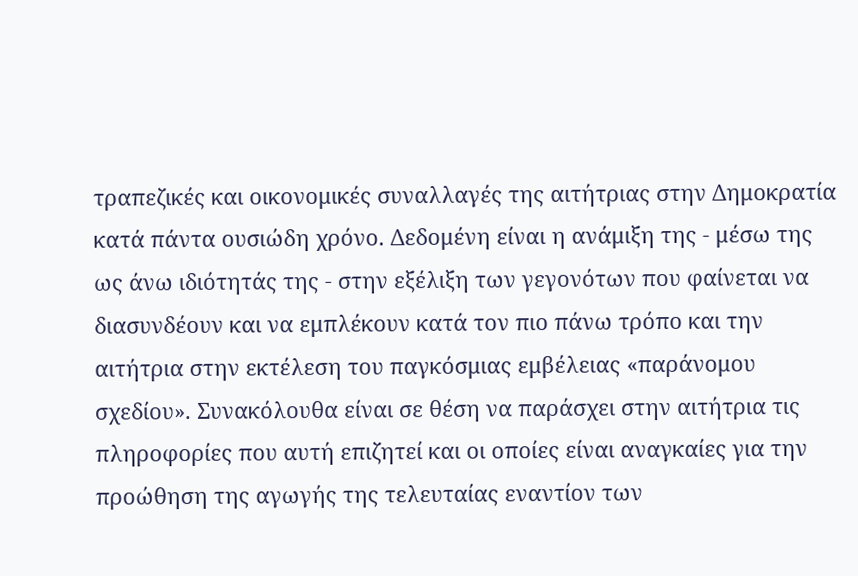τραπεζικές και οικονομικές συναλλαγές της αιτήτριας στην Δημοκρατία κατά πάντα ουσιώδη χρόνο. Δεδομένη είναι η ανάμιξη της - μέσω της ως άνω ιδιότητάς της - στην εξέλιξη των γεγονότων που φαίνεται να διασυνδέουν και να εμπλέκουν κατά τον πιο πάνω τρόπο και την αιτήτρια στην εκτέλεση του παγκόσμιας εμβέλειας «παράνομου σχεδίου». Συνακόλουθα είναι σε θέση να παράσχει στην αιτήτρια τις πληροφορίες που αυτή επιζητεί και οι οποίες είναι αναγκαίες για την προώθηση της αγωγής της τελευταίας εναντίον των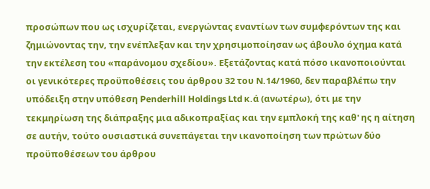προσώπων που ως ισχυρίζεται, ενεργώντας εναντίων των συμφερόντων της και ζημιώνοντας την, την ενέπλεξαν και την χρησιμοποίησαν ως άβουλο όχημα κατά την εκτέλεση του «παράνομου σχεδίου». Εξετάζοντας κατά πόσο ικανοποιούνται οι γενικότερες προϋποθέσεις του άρθρου 32 του Ν.14/1960, δεν παραβλέπω την υπόδειξη στην υπόθεση Penderhill Holdings Ltd κ.ά (ανωτέρω), ότι με την τεκμηρίωση της διάπραξης μια αδικοπραξίας και την εμπλοκή της καθ' ης η αίτηση σε αυτήν, τούτο ουσιαστικά συνεπάγεται την ικανοποίηση των πρώτων δύο προϋποθέσεων του άρθρου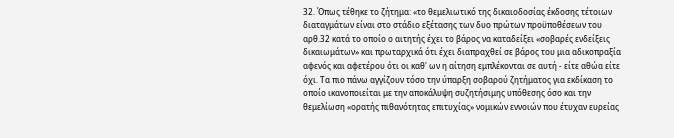32. Όπως τέθηκε το ζήτημα: «το θεμελιωτικό της δικαιοδοσίας έκδοσης τέτοιων διαταγμάτων είναι στο στάδιο εξέτασης των δυο πρώτων προϋποθέσεων του αρθ.32 κατά το οποίο ο αιτητής έχει το βάρος να καταδείξει «σοβαρές ενδείξεις δικαιωμάτων» και πρωταρχικά ότι έχει διαπραχθεί σε βάρος του μια αδικοπραξία αφενός και αφετέρου ότι οι καθ' ων η αίτηση εμπλέκονται σε αυτή - είτε αθώα είτε όχι. Τα πιο πάνω αγγίζουν τόσο την ύπαρξη σοβαρού ζητήματος για εκδίκαση το οποίο ικανοποιείται με την αποκάλυψη συζητήσιμης υπόθεσης όσο και την θεμελίωση «ορατής πιθανότητας επιτυχίας» νομικών εννοιών που έτυχαν ευρείας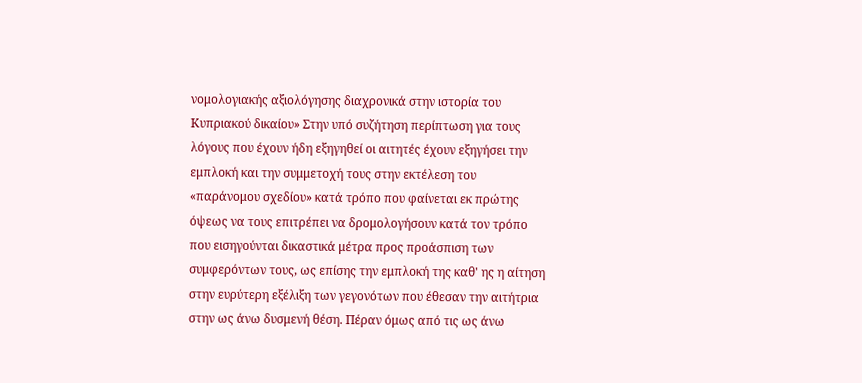νομολογιακής αξιολόγησης διαχρονικά στην ιστορία του Κυπριακού δικαίου» Στην υπό συζήτηση περίπτωση για τους λόγους που έχουν ήδη εξηγηθεί οι αιτητές έχουν εξηγήσει την εμπλοκή και την συμμετοχή τους στην εκτέλεση του «παράνομου σχεδίου» κατά τρόπο που φαίνεται εκ πρώτης όψεως να τους επιτρέπει να δρομολογήσουν κατά τον τρόπο που εισηγούνται δικαστικά μέτρα προς προάσπιση των συμφερόντων τους, ως επίσης την εμπλοκή της καθ' ης η αίτηση στην ευρύτερη εξέλιξη των γεγονότων που έθεσαν την αιτήτρια στην ως άνω δυσμενή θέση. Πέραν όμως από τις ως άνω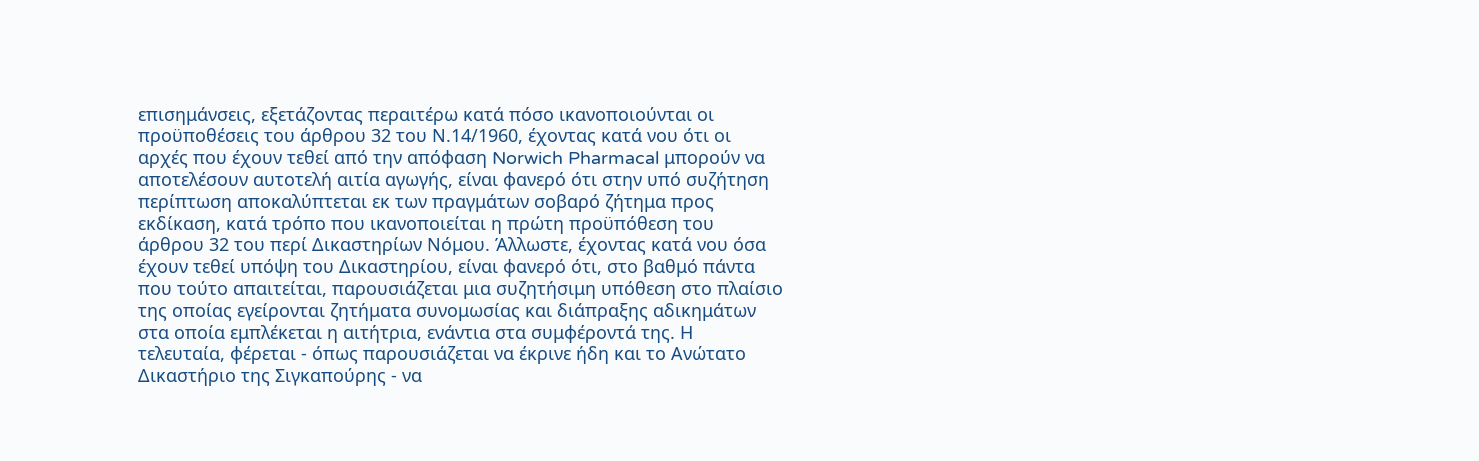επισημάνσεις, εξετάζοντας περαιτέρω κατά πόσο ικανοποιούνται οι προϋποθέσεις του άρθρου 32 του Ν.14/1960, έχοντας κατά νου ότι οι αρχές που έχουν τεθεί από την απόφαση Norwich Pharmacal μπορούν να αποτελέσουν αυτοτελή αιτία αγωγής, είναι φανερό ότι στην υπό συζήτηση περίπτωση αποκαλύπτεται εκ των πραγμάτων σοβαρό ζήτημα προς εκδίκαση, κατά τρόπο που ικανοποιείται η πρώτη προϋπόθεση του άρθρου 32 του περί Δικαστηρίων Νόμου. Άλλωστε, έχοντας κατά νου όσα έχουν τεθεί υπόψη του Δικαστηρίου, είναι φανερό ότι, στο βαθμό πάντα που τούτο απαιτείται, παρουσιάζεται μια συζητήσιμη υπόθεση στο πλαίσιο της οποίας εγείρονται ζητήματα συνομωσίας και διάπραξης αδικημάτων στα οποία εμπλέκεται η αιτήτρια, ενάντια στα συμφέροντά της. Η τελευταία, φέρεται - όπως παρουσιάζεται να έκρινε ήδη και το Ανώτατο Δικαστήριο της Σιγκαπούρης - να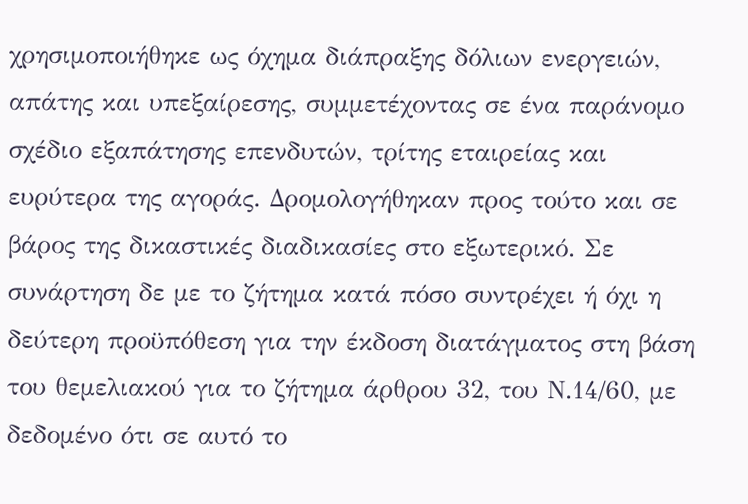χρησιμοποιήθηκε ως όχημα διάπραξης δόλιων ενεργειών, απάτης και υπεξαίρεσης, συμμετέχοντας σε ένα παράνομο σχέδιο εξαπάτησης επενδυτών, τρίτης εταιρείας και ευρύτερα της αγοράς. Δρομολογήθηκαν προς τούτο και σε βάρος της δικαστικές διαδικασίες στο εξωτερικό. Σε συνάρτηση δε με το ζήτημα κατά πόσο συντρέχει ή όχι η δεύτερη προϋπόθεση για την έκδοση διατάγματος στη βάση του θεμελιακού για το ζήτημα άρθρου 32, του Ν.14/60, με δεδομένο ότι σε αυτό το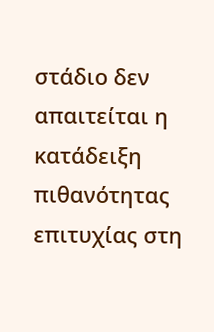στάδιο δεν απαιτείται η κατάδειξη πιθανότητας επιτυχίας στη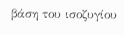βάση του ισοζυγίου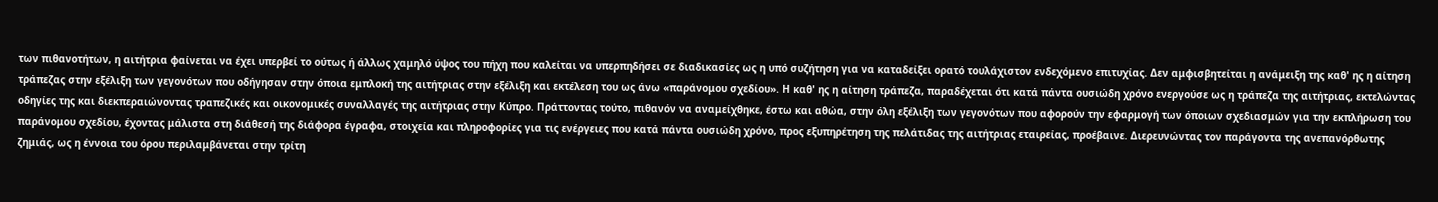των πιθανοτήτων, η αιτήτρια φαίνεται να έχει υπερβεί το ούτως ή άλλως χαμηλό ύψος του πήχη που καλείται να υπερπηδήσει σε διαδικασίες ως η υπό συζήτηση για να καταδείξει ορατό τουλάχιστον ενδεχόμενο επιτυχίας. Δεν αμφισβητείται η ανάμειξη της καθ' ης η αίτηση τράπεζας στην εξέλιξη των γεγονότων που οδήγησαν στην όποια εμπλοκή της αιτήτριας στην εξέλιξη και εκτέλεση του ως άνω «παράνομου σχεδίου». Η καθ' ης η αίτηση τράπεζα, παραδέχεται ότι κατά πάντα ουσιώδη χρόνο ενεργούσε ως η τράπεζα της αιτήτριας, εκτελώντας οδηγίες της και διεκπεραιώνοντας τραπεζικές και οικονομικές συναλλαγές της αιτήτριας στην Κύπρο. Πράττοντας τούτο, πιθανόν να αναμείχθηκε, έστω και αθώα, στην όλη εξέλιξη των γεγονότων που αφορούν την εφαρμογή των όποιων σχεδιασμών για την εκπλήρωση του παράνομου σχεδίου, έχοντας μάλιστα στη διάθεσή της διάφορα έγραφα, στοιχεία και πληροφορίες για τις ενέργειες που κατά πάντα ουσιώδη χρόνο, προς εξυπηρέτηση της πελάτιδας της αιτήτριας εταιρείας, προέβαινε. Διερευνώντας τον παράγοντα της ανεπανόρθωτης ζημιάς, ως η έννοια του όρου περιλαμβάνεται στην τρίτη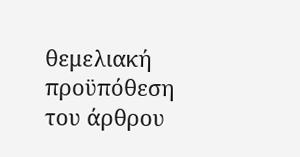θεμελιακή προϋπόθεση του άρθρου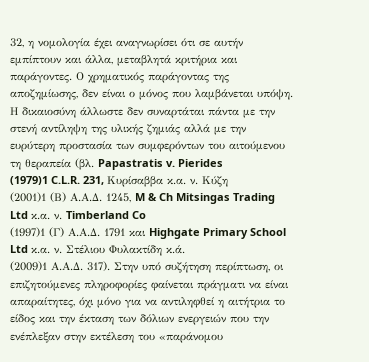32, η νομολογία έχει αναγνωρίσει ότι σε αυτήν εμπίπτουν και άλλα, μεταβλητά κριτήρια και παράγοντες. Ο χρηματικός παράγοντας της αποζημίωσης, δεν είναι ο μόνος που λαμβάνεται υπόψη. Η δικαιοσύνη άλλωστε δεν συναρτάται πάντα με την στενή αντίληψη της υλικής ζημιάς αλλά με την ευρύτερη προστασία των συμφερόντων του αιτούμενου τη θεραπεία (βλ. Papastratis v. Pierides
(1979)1 C.L.R. 231, Κυρίσαββα κ.α. ν. Κύζη
(2001)1 (Β) Α.Α.Δ. 1245, M & Ch Mitsingas Trading Ltd κ.α. ν. Timberland Co
(1997)1 (Γ) Α.Α.Δ. 1791 και Highgate Primary School Ltd κ.α. ν. Στέλιου Φυλακτίδη κ.ά.
(2009)1 Α.Α.Δ. 317). Στην υπό συζήτηση περίπτωση, οι επιζητούμενες πληροφορίες φαίνεται πράγματι να είναι απαραίτητες, όχι μόνο για να αντιληφθεί η αιτήτρια το είδος και την έκταση των δόλιων ενεργειών που την ενέπλεξαν στην εκτέλεση του «παράνομου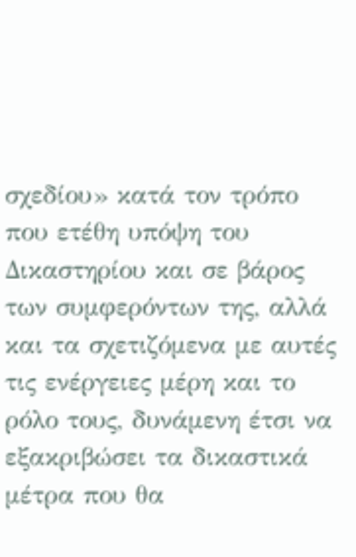σχεδίου» κατά τον τρόπο που ετέθη υπόψη του Δικαστηρίου και σε βάρος των συμφερόντων της, αλλά και τα σχετιζόμενα με αυτές τις ενέργειες μέρη και το ρόλο τους, δυνάμενη έτσι να εξακριβώσει τα δικαστικά μέτρα που θα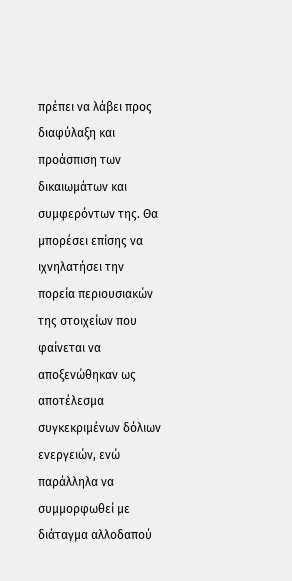πρέπει να λάβει προς διαφύλαξη και προάσπιση των δικαιωμάτων και συμφερόντων της. Θα μπορέσει επίσης να ιχνηλατήσει την πορεία περιουσιακών της στοιχείων που φαίνεται να αποξενώθηκαν ως αποτέλεσμα συγκεκριμένων δόλιων ενεργειών, ενώ παράλληλα να συμμορφωθεί με διάταγμα αλλοδαπού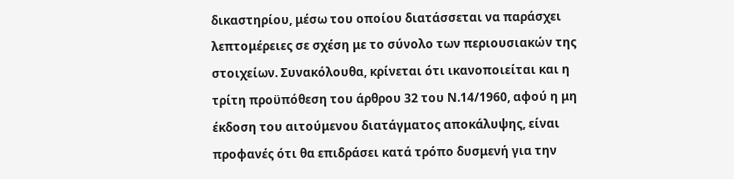δικαστηρίου, μέσω του οποίου διατάσσεται να παράσχει λεπτομέρειες σε σχέση με το σύνολο των περιουσιακών της στοιχείων. Συνακόλουθα, κρίνεται ότι ικανοποιείται και η τρίτη προϋπόθεση του άρθρου 32 του Ν.14/1960, αφού η μη έκδοση του αιτούμενου διατάγματος αποκάλυψης, είναι προφανές ότι θα επιδράσει κατά τρόπο δυσμενή για την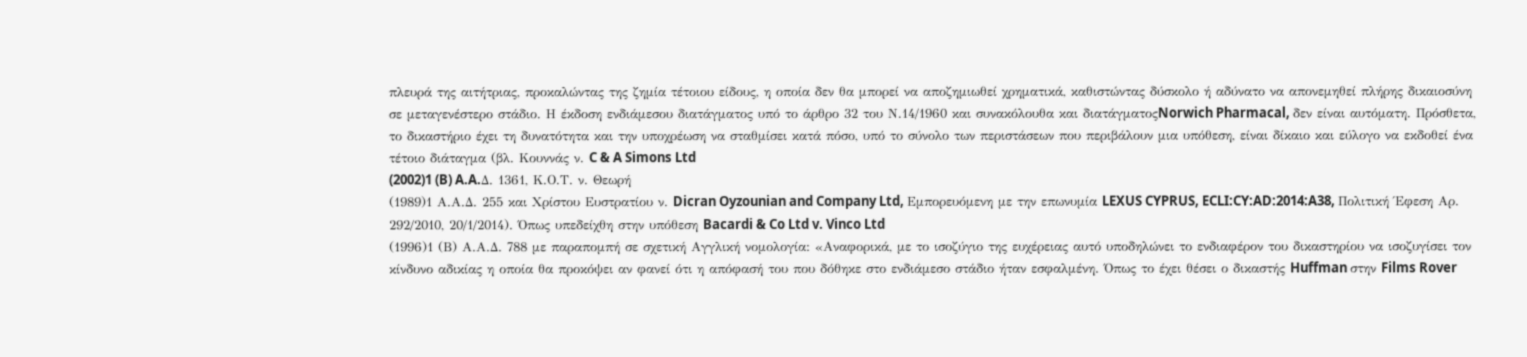πλευρά της αιτήτριας, προκαλώντας της ζημία τέτοιου είδους, η οποία δεν θα μπορεί να αποζημιωθεί χρηματικά, καθιστώντας δύσκολο ή αδύνατο να απονεμηθεί πλήρης δικαιοσύνη σε μεταγενέστερο στάδιο. Η έκδοση ενδιάμεσου διατάγματος υπό το άρθρο 32 του Ν.14/1960 και συνακόλουθα και διατάγματοςNorwich Pharmacal, δεν είναι αυτόματη. Πρόσθετα, το δικαστήριο έχει τη δυνατότητα και την υποχρέωση να σταθμίσει κατά πόσο, υπό το σύνολο των περιστάσεων που περιβάλουν μια υπόθεση, είναι δίκαιο και εύλογο να εκδοθεί ένα τέτοιο διάταγμα (βλ. Κουννάς ν. C & A Simons Ltd
(2002)1 (B) A.A.Δ. 1361, Κ.Ο.Τ. ν. Θεωρή
(1989)1 Α.Α.Δ. 255 και Χρίστου Ευστρατίου ν. Dicran Oyzounian and Company Ltd, Εμπορευόμενη με την επωνυμία LEXUS CYPRUS, ECLI:CY:AD:2014:A38, Πολιτική Έφεση Αρ. 292/2010, 20/1/2014). Όπως υπεδείχθη στην υπόθεση Bacardi & Co Ltd v. Vinco Ltd
(1996)1 (Β) Α.Α.Δ. 788 με παραπομπή σε σχετική Αγγλική νομολογία: «Αναφορικά, με το ισοζύγιο της ευχέρειας αυτό υποδηλώνει το ενδιαφέρον του δικαστηρίου να ισοζυγίσει τον κίνδυνο αδικίας η οποία θα προκόψει αν φανεί ότι η απόφασή του που δόθηκε στο ενδιάμεσο στάδιο ήταν εσφαλμένη. Όπως το έχει θέσει ο δικαστής Huffman στην Films Rover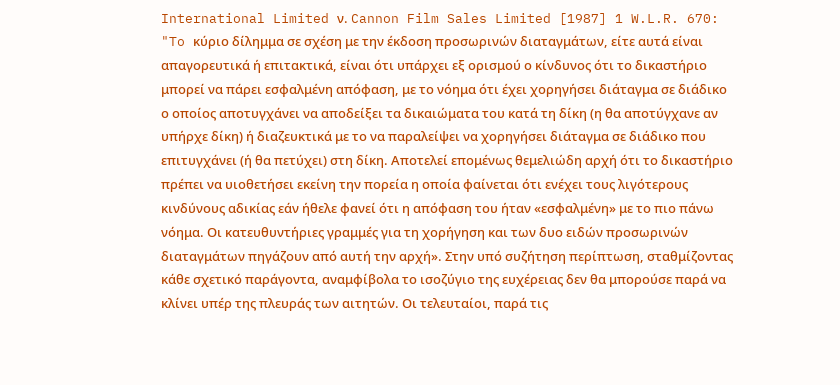International Limited ν. Cannon Film Sales Limited [1987] 1 W.L.R. 670: "To κύριο δίλημμα σε σχέση με την έκδοση προσωρινών διαταγμάτων, είτε αυτά είναι απαγορευτικά ή επιτακτικά, είναι ότι υπάρχει εξ ορισμού ο κίνδυνος ότι το δικαστήριο μπορεί να πάρει εσφαλμένη απόφαση, με το νόημα ότι έχει χορηγήσει διάταγμα σε διάδικο ο οποίος αποτυγχάνει να αποδείξει τα δικαιώματα του κατά τη δίκη (η θα αποτύγχανε αν υπήρχε δίκη) ή διαζευκτικά με το να παραλείψει να χορηγήσει διάταγμα σε διάδικο που επιτυγχάνει (ή θα πετύχει) στη δίκη. Αποτελεί επομένως θεμελιώδη αρχή ότι το δικαστήριο πρέπει να υιοθετήσει εκείνη την πορεία η οποία φαίνεται ότι ενέχει τους λιγότερους κινδύνους αδικίας εάν ήθελε φανεί ότι η απόφαση του ήταν «εσφαλμένη» με το πιο πάνω νόημα. Οι κατευθυντήριες γραμμές για τη χορήγηση και των δυο ειδών προσωρινών διαταγμάτων πηγάζουν από αυτή την αρχή». Στην υπό συζήτηση περίπτωση, σταθμίζοντας κάθε σχετικό παράγοντα, αναμφίβολα το ισοζύγιο της ευχέρειας δεν θα μπορούσε παρά να κλίνει υπέρ της πλευράς των αιτητών. Οι τελευταίοι, παρά τις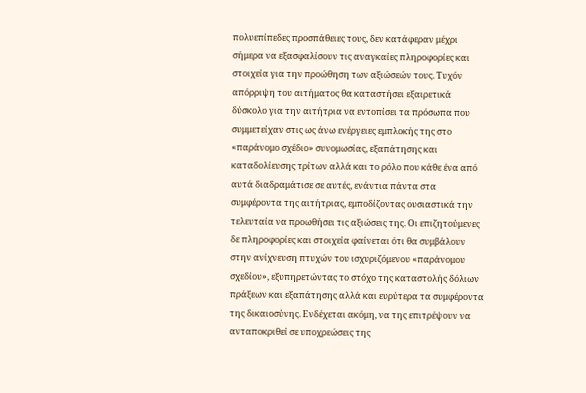πολυεπίπεδες προσπάθειες τους, δεν κατάφεραν μέχρι σήμερα να εξασφαλίσουν τις αναγκαίες πληροφορίες και στοιχεία για την προώθηση των αξιώσεών τους. Τυχόν απόρριψη του αιτήματος θα καταστήσει εξαιρετικά δύσκολο για την αιτήτρια να εντοπίσει τα πρόσωπα που συμμετείχαν στις ως άνω ενέργειες εμπλοκής της στο «παράνομο σχέδιο» συνομωσίας, εξαπάτησης και καταδολίευσης τρίτων αλλά και το ρόλο που κάθε ένα από αυτά διαδραμάτισε σε αυτές, ενάντια πάντα στα συμφέροντα της αιτήτριας, εμποδίζοντας ουσιαστικά την τελευταία να προωθήσει τις αξιώσεις της. Οι επιζητούμενες δε πληροφορίες και στοιχεία φαίνεται ότι θα συμβάλουν στην ανίχνευση πτυχών του ισχυριζόμενου «παράνομου σχεδίου», εξυπηρετώντας το στόχο της καταστολής δόλιων πράξεων και εξαπάτησης αλλά και ευρύτερα τα συμφέροντα της δικαιοσύνης. Ενδέχεται ακόμη, να της επιτρέψουν να ανταποκριθεί σε υποχρεώσεις της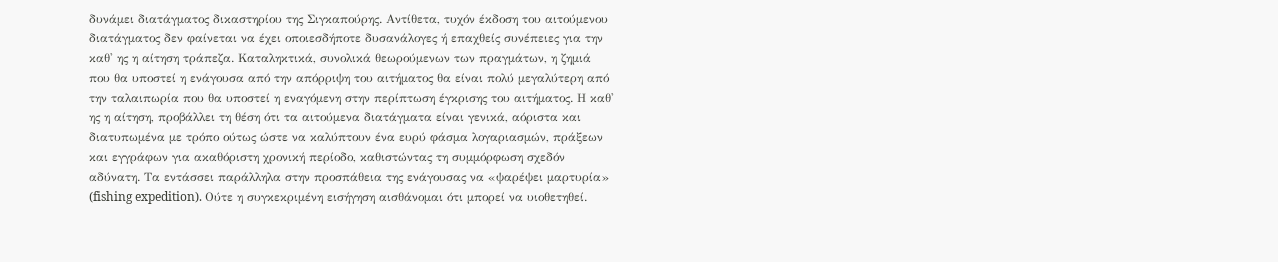δυνάμει διατάγματος δικαστηρίου της Σιγκαπούρης. Αντίθετα, τυχόν έκδοση του αιτούμενου διατάγματος δεν φαίνεται να έχει οποιεσδήποτε δυσανάλογες ή επαχθείς συνέπειες για την καθ' ης η αίτηση τράπεζα. Καταληκτικά, συνολικά θεωρούμενων των πραγμάτων, η ζημιά που θα υποστεί η ενάγουσα από την απόρριψη του αιτήματος θα είναι πολύ μεγαλύτερη από την ταλαιπωρία που θα υποστεί η εναγόμενη στην περίπτωση έγκρισης του αιτήματος. Η καθ' ης η αίτηση, προβάλλει τη θέση ότι τα αιτούμενα διατάγματα είναι γενικά, αόριστα και διατυπωμένα με τρόπο ούτως ώστε να καλύπτουν ένα ευρύ φάσμα λογαριασμών, πράξεων και εγγράφων για ακαθόριστη χρονική περίοδο, καθιστώντας τη συμμόρφωση σχεδόν αδύνατη. Τα εντάσσει παράλληλα στην προσπάθεια της ενάγουσας να «ψαρέψει μαρτυρία» (fishing expedition). Ούτε η συγκεκριμένη εισήγηση αισθάνομαι ότι μπορεί να υιοθετηθεί.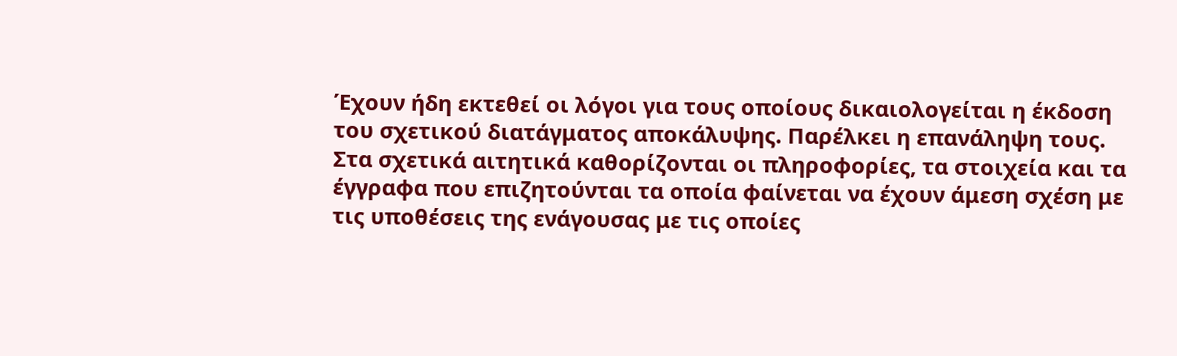Έχουν ήδη εκτεθεί οι λόγοι για τους οποίους δικαιολογείται η έκδοση του σχετικού διατάγματος αποκάλυψης. Παρέλκει η επανάληψη τους. Στα σχετικά αιτητικά καθορίζονται οι πληροφορίες, τα στοιχεία και τα έγγραφα που επιζητούνται τα οποία φαίνεται να έχουν άμεση σχέση με τις υποθέσεις της ενάγουσας με τις οποίες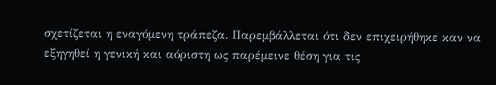σχετίζεται η εναγόμενη τράπεζα. Παρεμβάλλεται ότι δεν επιχειρήθηκε καν να εξηγηθεί η γενική και αόριστη ως παρέμεινε θέση για τις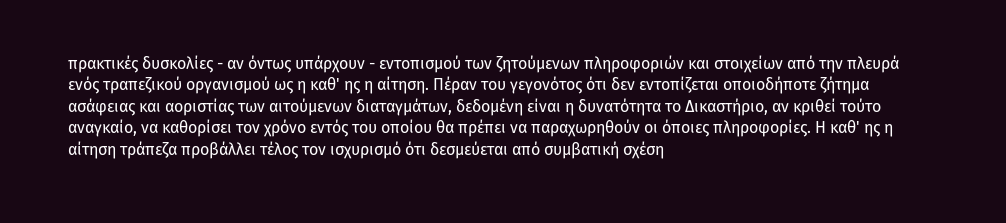πρακτικές δυσκολίες - αν όντως υπάρχουν - εντοπισμού των ζητούμενων πληροφοριών και στοιχείων από την πλευρά ενός τραπεζικού οργανισμού ως η καθ' ης η αίτηση. Πέραν του γεγονότος ότι δεν εντοπίζεται οποιοδήποτε ζήτημα ασάφειας και αοριστίας των αιτούμενων διαταγμάτων, δεδομένη είναι η δυνατότητα το Δικαστήριο, αν κριθεί τούτο αναγκαίο, να καθορίσει τον χρόνο εντός του οποίου θα πρέπει να παραχωρηθούν οι όποιες πληροφορίες. Η καθ' ης η αίτηση τράπεζα προβάλλει τέλος τον ισχυρισμό ότι δεσμεύεται από συμβατική σχέση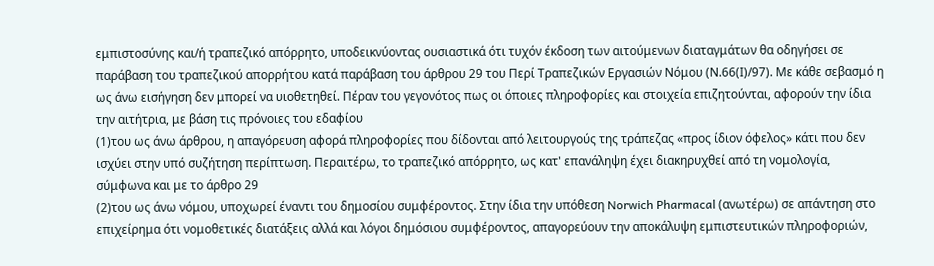εμπιστοσύνης και/ή τραπεζικό απόρρητο, υποδεικνύοντας ουσιαστικά ότι τυχόν έκδοση των αιτούμενων διαταγμάτων θα οδηγήσει σε παράβαση του τραπεζικού απορρήτου κατά παράβαση του άρθρου 29 του Περί Τραπεζικών Εργασιών Νόμου (Ν.66(Ι)/97). Με κάθε σεβασμό η ως άνω εισήγηση δεν μπορεί να υιοθετηθεί. Πέραν του γεγονότος πως οι όποιες πληροφορίες και στοιχεία επιζητούνται, αφορούν την ίδια την αιτήτρια, με βάση τις πρόνοιες του εδαφίου
(1)του ως άνω άρθρου, η απαγόρευση αφορά πληροφορίες που δίδονται από λειτουργούς της τράπεζας «προς ίδιον όφελος» κάτι που δεν ισχύει στην υπό συζήτηση περίπτωση. Περαιτέρω, το τραπεζικό απόρρητο, ως κατ' επανάληψη έχει διακηρυχθεί από τη νομολογία, σύμφωνα και με το άρθρο 29
(2)του ως άνω νόμου, υποχωρεί έναντι του δημοσίου συμφέροντος. Στην ίδια την υπόθεση Norwich Pharmacal (ανωτέρω) σε απάντηση στο επιχείρημα ότι νομοθετικές διατάξεις αλλά και λόγοι δημόσιου συμφέροντος, απαγορεύουν την αποκάλυψη εμπιστευτικών πληροφοριών,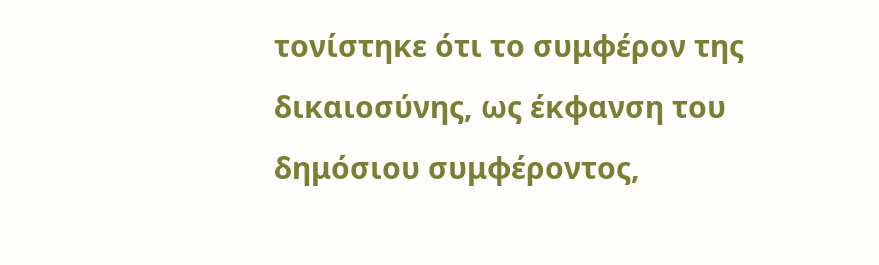τονίστηκε ότι το συμφέρον της δικαιοσύνης, ως έκφανση του δημόσιου συμφέροντος,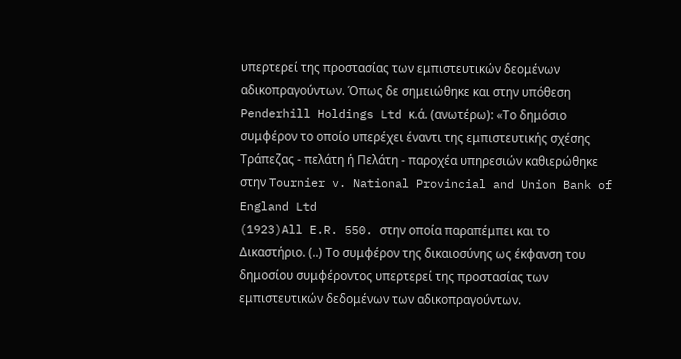υπερτερεί της προστασίας των εμπιστευτικών δεομένων αδικοπραγούντων. Όπως δε σημειώθηκε και στην υπόθεση Penderhill Holdings Ltd κ.ά. (ανωτέρω): «Το δημόσιο συμφέρον το οποίο υπερέχει έναντι της εμπιστευτικής σχέσης Τράπεζας - πελάτη ή Πελάτη - παροχέα υπηρεσιών καθιερώθηκε στην Tournier v. National Provincial and Union Bank of England Ltd
(1923)All E.R. 550. στην οποία παραπέμπει και το Δικαστήριο. (..) Το συμφέρον της δικαιοσύνης ως έκφανση του δημοσίου συμφέροντος υπερτερεί της προστασίας των εμπιστευτικών δεδομένων των αδικοπραγούντων.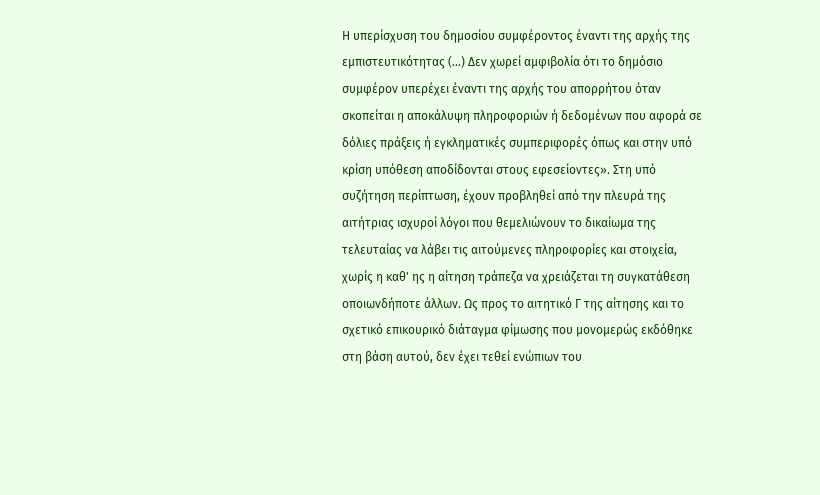Η υπερίσχυση του δημοσίου συμφέροντος έναντι της αρχής της εμπιστευτικότητας (...) Δεν χωρεί αμφιβολία ότι το δημόσιο συμφέρον υπερέχει έναντι της αρχής του απορρήτου όταν σκοπείται η αποκάλυψη πληροφοριών ή δεδομένων που αφορά σε δόλιες πράξεις ή εγκληματικές συμπεριφορές όπως και στην υπό κρίση υπόθεση αποδίδονται στους εφεσείοντες». Στη υπό συζήτηση περίπτωση, έχουν προβληθεί από την πλευρά της αιτήτριας ισχυροί λόγοι που θεμελιώνουν το δικαίωμα της τελευταίας να λάβει τις αιτούμενες πληροφορίες και στοιχεία, χωρίς η καθ' ης η αίτηση τράπεζα να χρειάζεται τη συγκατάθεση οποιωνδήποτε άλλων. Ως προς το αιτητικό Γ της αίτησης και το σχετικό επικουρικό διάταγμα φίμωσης που μονομερώς εκδόθηκε στη βάση αυτού, δεν έχει τεθεί ενώπιων του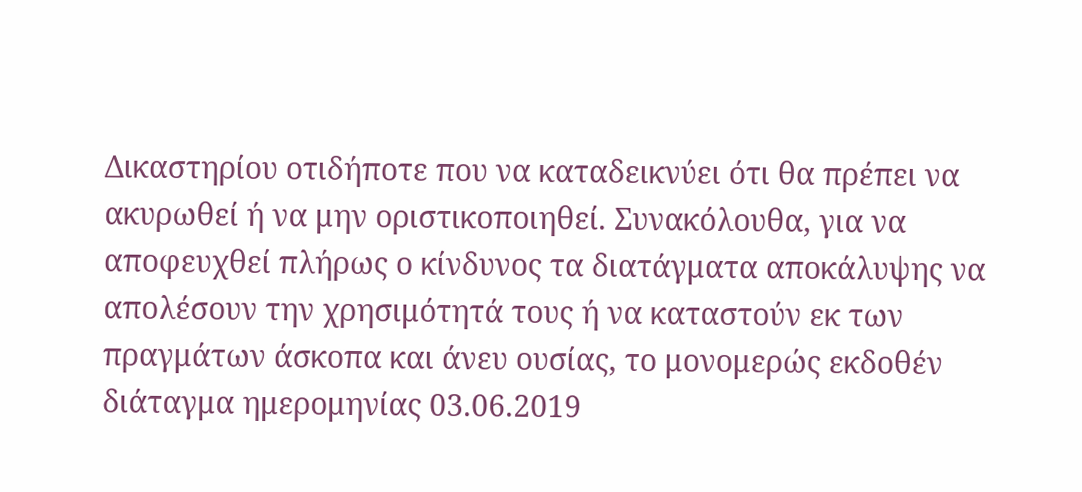Δικαστηρίου οτιδήποτε που να καταδεικνύει ότι θα πρέπει να ακυρωθεί ή να μην οριστικοποιηθεί. Συνακόλουθα, για να αποφευχθεί πλήρως ο κίνδυνος τα διατάγματα αποκάλυψης να απολέσουν την χρησιμότητά τους ή να καταστούν εκ των πραγμάτων άσκοπα και άνευ ουσίας, το μονομερώς εκδοθέν διάταγμα ημερομηνίας 03.06.2019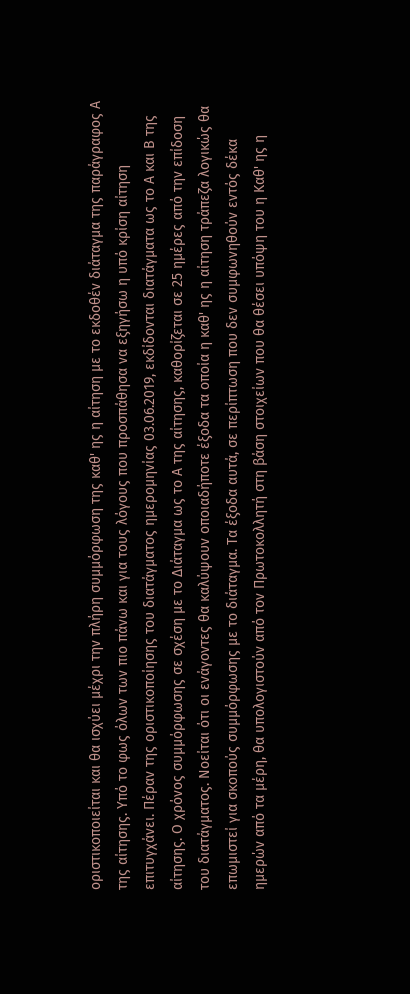οριστικοποιείται και θα ισχύει μέχρι την πλήρη συμμόρφωση της καθ' ης η αίτηση με το εκδοθέν διάταγμα της παράγραφος Α της αίτησης. Υπό το φως όλων των πιο πάνω και για τους λόγους που προσπάθησα να εξηγήσω η υπό κρίση αίτηση επιτυγχάνει. Πέραν της οριστικοποίησης του διατάγματος ημερομηνίας 03.06.2019, εκδίδονται διατάγματα ως το Α και Β της αίτησης. Ο χρόνος συμμόρφωσης σε σχέση με το Διάταγμα ως το Α της αίτησης, καθορίζεται σε 25 ημέρες από την επίδοση του διατάγματος. Νοείται ότι οι ενάγοντες θα καλύψουν οποιαδήποτε έξοδα τα οποία η καθ' ης η αίτηση τράπεζα λογικώς θα επωμιστεί για σκοπούς συμμόρφωσης με το διάταγμα. Τα έξοδα αυτά, σε περίπτωση που δεν συμφωνηθούν εντός δέκα ημερών από τα μέρη, θα υπολογιστούν από τον Πρωτοκολλητή στη βάση στοιχείων που θα θέσει υπόψη του η Καθ' ης η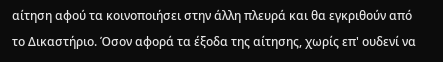αίτηση αφού τα κοινοποιήσει στην άλλη πλευρά και θα εγκριθούν από το Δικαστήριο. Όσον αφορά τα έξοδα της αίτησης, χωρίς επ' ουδενί να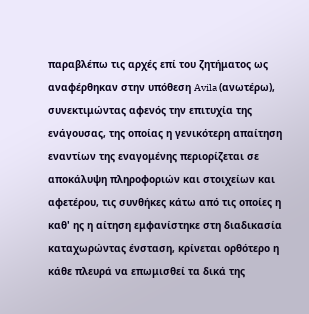παραβλέπω τις αρχές επί του ζητήματος ως αναφέρθηκαν στην υπόθεση Avila (ανωτέρω), συνεκτιμώντας αφενός την επιτυχία της ενάγουσας, της οποίας η γενικότερη απαίτηση εναντίων της εναγομένης περιορίζεται σε αποκάλυψη πληροφοριών και στοιχείων και αφετέρου, τις συνθήκες κάτω από τις οποίες η καθ' ης η αίτηση εμφανίστηκε στη διαδικασία καταχωρώντας ένσταση, κρίνεται ορθότερο η κάθε πλευρά να επωμισθεί τα δικά της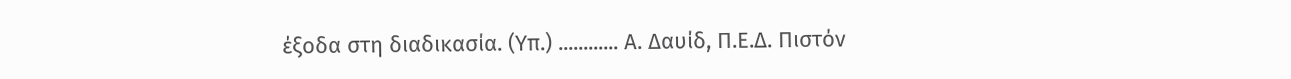έξοδα στη διαδικασία. (Υπ.) ............ Α. Δαυίδ, Π.Ε.Δ. Πιστόν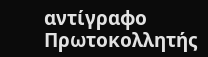αντίγραφο Πρωτοκολλητής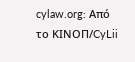cylaw.org: Από το ΚΙΝOΠ/CyLii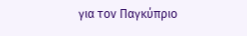για τον Παγκύπριο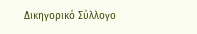Δικηγορικό Σύλλογο